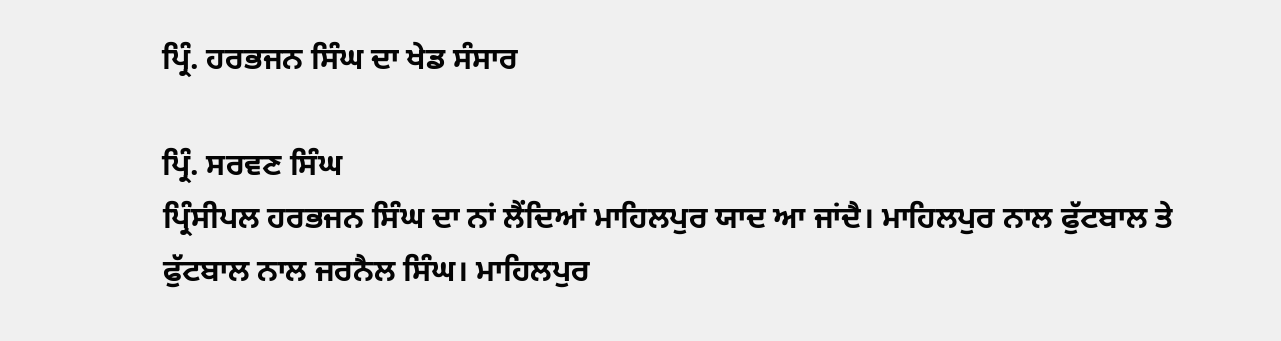ਪ੍ਰਿੰ. ਹਰਭਜਨ ਸਿੰਘ ਦਾ ਖੇਡ ਸੰਸਾਰ

ਪ੍ਰਿੰ. ਸਰਵਣ ਸਿੰਘ
ਪ੍ਰਿੰਸੀਪਲ ਹਰਭਜਨ ਸਿੰਘ ਦਾ ਨਾਂ ਲੈਂਦਿਆਂ ਮਾਹਿਲਪੁਰ ਯਾਦ ਆ ਜਾਂਦੈ। ਮਾਹਿਲਪੁਰ ਨਾਲ ਫੁੱਟਬਾਲ ਤੇ ਫੁੱਟਬਾਲ ਨਾਲ ਜਰਨੈਲ ਸਿੰਘ। ਮਾਹਿਲਪੁਰ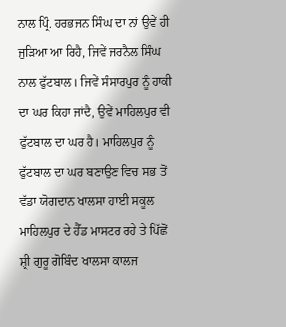ਨਾਲ ਪ੍ਰਿੰ. ਹਰਭਜਨ ਸਿੰਘ ਦਾ ਨਾਂ ਉਵੇਂ ਹੀ ਜੁੜਿਆ ਆ ਰਿਹੈ, ਜਿਵੇਂ ਜਰਨੈਲ ਸਿੰਘ ਨਾਲ ਫੁੱਟਬਾਲ। ਜਿਵੇਂ ਸੰਸਾਰਪੁਰ ਨੂੰ ਹਾਕੀ ਦਾ ਘਰ ਕਿਹਾ ਜਾਂਦੈ, ਉਵੇਂ ਮਾਹਿਲਪੁਰ ਵੀ ਫੁੱਟਬਾਲ ਦਾ ਘਰ ਹੈ। ਮਾਹਿਲਪੁਰ ਨੂੰ ਫੁੱਟਬਾਲ ਦਾ ਘਰ ਬਣਾਉਣ ਵਿਚ ਸਭ ਤੋਂ ਵੱਡਾ ਯੋਗਦਾਨ ਖਾਲਸਾ ਹਾਈ ਸਕੂਲ ਮਾਹਿਲਪੁਰ ਦੇ ਹੈੱਡ ਮਾਸਟਰ ਰਹੇ ਤੇ ਪਿੱਛੋਂ ਸ਼੍ਰੀ ਗੁਰੂ ਗੋਬਿੰਦ ਖਾਲਸਾ ਕਾਲਜ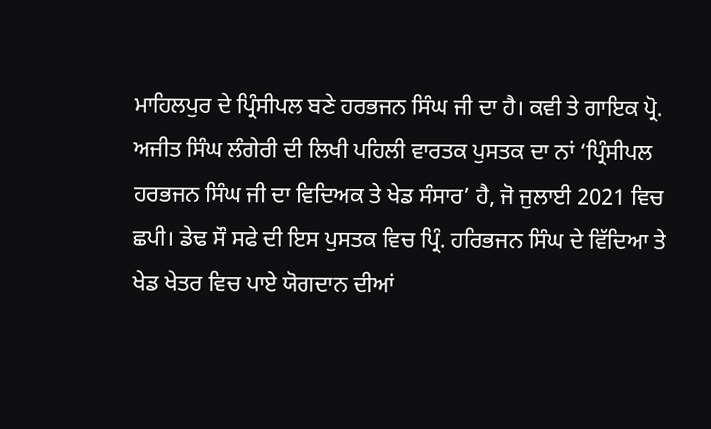ਮਾਹਿਲਪੁਰ ਦੇ ਪ੍ਰਿੰਸੀਪਲ ਬਣੇ ਹਰਭਜਨ ਸਿੰਘ ਜੀ ਦਾ ਹੈ। ਕਵੀ ਤੇ ਗਾਇਕ ਪ੍ਰੋ. ਅਜੀਤ ਸਿੰਘ ਲੰਗੇਰੀ ਦੀ ਲਿਖੀ ਪਹਿਲੀ ਵਾਰਤਕ ਪੁਸਤਕ ਦਾ ਨਾਂ ‘ਪ੍ਰਿੰਸੀਪਲ ਹਰਭਜਨ ਸਿੰਘ ਜੀ ਦਾ ਵਿਦਿਅਕ ਤੇ ਖੇਡ ਸੰਸਾਰ’ ਹੈ, ਜੋ ਜੁਲਾਈ 2021 ਵਿਚ ਛਪੀ। ਡੇਢ ਸੌ ਸਫੇ ਦੀ ਇਸ ਪੁਸਤਕ ਵਿਚ ਪ੍ਰਿੰ. ਹਰਿਭਜਨ ਸਿੰਘ ਦੇ ਵਿੱਦਿਆ ਤੇ ਖੇਡ ਖੇਤਰ ਵਿਚ ਪਾਏ ਯੋਗਦਾਨ ਦੀਆਂ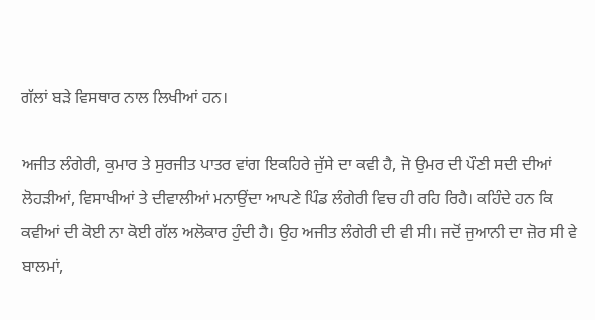ਗੱਲਾਂ ਬੜੇ ਵਿਸਥਾਰ ਨਾਲ ਲਿਖੀਆਂ ਹਨ।

ਅਜੀਤ ਲੰਗੇਰੀ, ਕੁਮਾਰ ਤੇ ਸੁਰਜੀਤ ਪਾਤਰ ਵਾਂਗ ਇਕਹਿਰੇ ਜੁੱਸੇ ਦਾ ਕਵੀ ਹੈ, ਜੋ ਉਮਰ ਦੀ ਪੌਣੀ ਸਦੀ ਦੀਆਂ ਲੋਹੜੀਆਂ, ਵਿਸਾਖੀਆਂ ਤੇ ਦੀਵਾਲੀਆਂ ਮਨਾਉਂਦਾ ਆਪਣੇ ਪਿੰਡ ਲੰਗੇਰੀ ਵਿਚ ਹੀ ਰਹਿ ਰਿਹੈ। ਕਹਿੰਦੇ ਹਨ ਕਿ ਕਵੀਆਂ ਦੀ ਕੋਈ ਨਾ ਕੋਈ ਗੱਲ ਅਲੋਕਾਰ ਹੁੰਦੀ ਹੈ। ਉਹ ਅਜੀਤ ਲੰਗੇਰੀ ਦੀ ਵੀ ਸੀ। ਜਦੋਂ ਜੁਆਨੀ ਦਾ ਜ਼ੋਰ ਸੀ ਵੇ ਬਾਲਮਾਂ,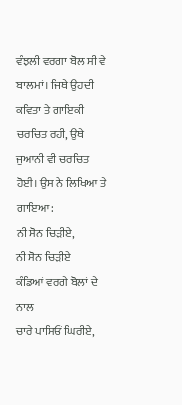ਵੰਝਲੀ ਵਰਗਾ ਬੋਲ ਸੀ ਵੇ ਬਾਲਮਾਂ। ਜਿਥੇ ਉਹਦੀ ਕਵਿਤਾ ਤੇ ਗਾਇਕੀ ਚਰਚਿਤ ਰਹੀ, ਉਥੇ ਜੁਆਨੀ ਵੀ ਚਰਚਿਤ ਹੋਈ। ਉਸ ਨੇ ਲਿਖਿਆ ਤੇ ਗਾਇਆ:
ਨੀ ਸੋਨ ਚਿੜੀਏ,
ਨੀ ਸੋਨ ਚਿੜੀਏ
ਕੰਡਿਆਂ ਵਰਗੇ ਬੋਲਾਂ ਦੇ ਨਾਲ
ਚਾਰੇ ਪਾਸਿਓਂ ਘਿਰੀਏ,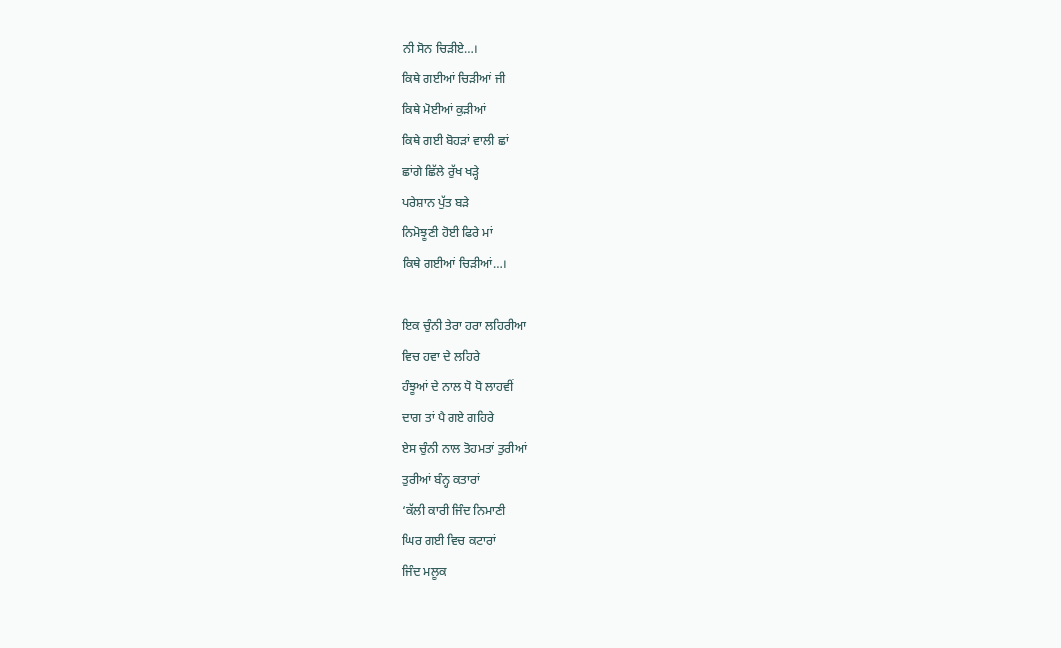ਨੀ ਸੋਨ ਚਿੜੀਏ…।
ਕਿਥੇ ਗਈਆਂ ਚਿੜੀਆਂ ਜੀ
ਕਿਥੇ ਮੋਈਆਂ ਕੁੜੀਆਂ
ਕਿਥੇ ਗਈ ਬੋਹੜਾਂ ਵਾਲੀ ਛਾਂ
ਛਾਂਗੇ ਛਿੱਲੇ ਰੁੱਖ ਖੜ੍ਹੇ
ਪਰੇਸ਼ਾਨ ਪੁੱਤ ਬੜੇ
ਨਿਮੋਝੂਣੀ ਹੋਈ ਫਿਰੇ ਮਾਂ
ਕਿਥੇ ਗਈਆਂ ਚਿੜੀਆਂ…।

ਇਕ ਚੁੰਨੀ ਤੇਰਾ ਹਰਾ ਲਹਿਰੀਆ
ਵਿਚ ਹਵਾ ਦੇ ਲਹਿਰੇ
ਹੰਝੂਆਂ ਦੇ ਨਾਲ ਧੋ ਧੋ ਲਾਹਵੀਂ
ਦਾਗ ਤਾਂ ਪੈ ਗਏ ਗਹਿਰੇ
ਏਸ ਚੁੰਨੀ ਨਾਲ ਤੋਹਮਤਾਂ ਤੁਰੀਆਂ
ਤੁਰੀਆਂ ਬੰਨ੍ਹ ਕਤਾਰਾਂ
‘ਕੱਲੀ ਕਾਰੀ ਜਿੰਦ ਨਿਮਾਣੀ
ਘਿਰ ਗਈ ਵਿਚ ਕਟਾਰਾਂ
ਜਿੰਦ ਮਲੂਕ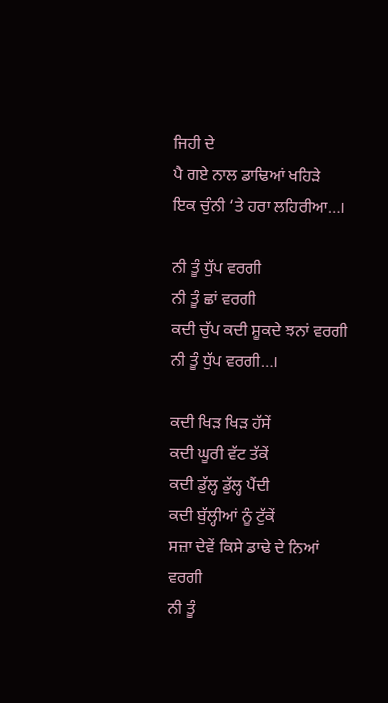ਜਿਹੀ ਦੇ
ਪੈ ਗਏ ਨਾਲ ਡਾਢਿਆਂ ਖਹਿੜੇ
ਇਕ ਚੁੰਨੀ ‘ਤੇ ਹਰਾ ਲਹਿਰੀਆ…।

ਨੀ ਤੂੰ ਧੁੱਪ ਵਰਗੀ
ਨੀ ਤੂੰ ਛਾਂ ਵਰਗੀ
ਕਦੀ ਚੁੱਪ ਕਦੀ ਸ਼ੂਕਦੇ ਝਨਾਂ ਵਰਗੀ
ਨੀ ਤੂੰ ਧੁੱਪ ਵਰਗੀ…।

ਕਦੀ ਖਿੜ ਖਿੜ ਹੱਸੇਂ
ਕਦੀ ਘੂਰੀ ਵੱਟ ਤੱਕੇਂ
ਕਦੀ ਡੁੱਲ੍ਹ ਡੁੱਲ੍ਹ ਪੈਂਦੀ
ਕਦੀ ਬੁੱਲ੍ਹੀਆਂ ਨੂੰ ਟੁੱਕੇਂ
ਸਜ਼ਾ ਦੇਵੇਂ ਕਿਸੇ ਡਾਢੇ ਦੇ ਨਿਆਂ ਵਰਗੀ
ਨੀ ਤੂੰ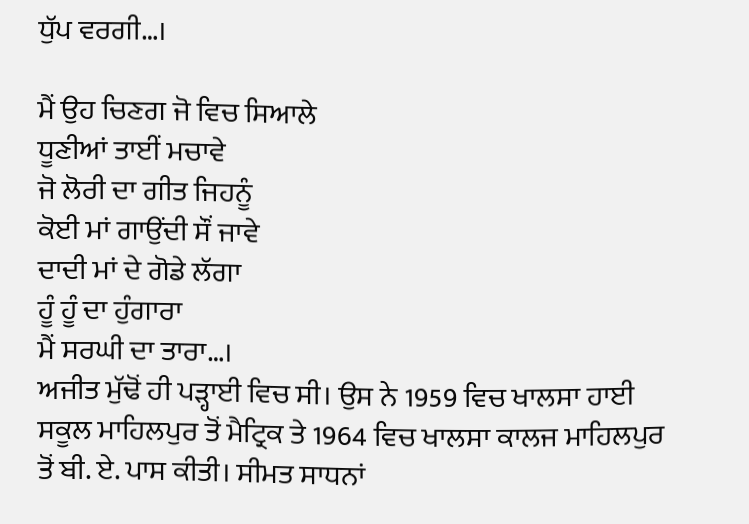ਧੁੱਪ ਵਰਗੀ…।

ਮੈਂ ਉਹ ਚਿਣਗ ਜੋ ਵਿਚ ਸਿਆਲੇ
ਧੂਣੀਆਂ ਤਾਈਂ ਮਚਾਵੇ
ਜੋ ਲੋਰੀ ਦਾ ਗੀਤ ਜਿਹਨੂੰ
ਕੋਈ ਮਾਂ ਗਾਉਂਦੀ ਸੌਂ ਜਾਵੇ
ਦਾਦੀ ਮਾਂ ਦੇ ਗੋਡੇ ਲੱਗਾ
ਹੂੰ ਹੂੰ ਦਾ ਹੁੰਗਾਰਾ
ਮੈਂ ਸਰਘੀ ਦਾ ਤਾਰਾ…।
ਅਜੀਤ ਮੁੱਢੋਂ ਹੀ ਪੜ੍ਹਾਈ ਵਿਚ ਸੀ। ਉਸ ਨੇ 1959 ਵਿਚ ਖਾਲਸਾ ਹਾਈ ਸਕੂਲ ਮਾਹਿਲਪੁਰ ਤੋਂ ਮੈਟ੍ਰਿਕ ਤੇ 1964 ਵਿਚ ਖਾਲਸਾ ਕਾਲਜ ਮਾਹਿਲਪੁਰ ਤੋਂ ਬੀ. ਏ. ਪਾਸ ਕੀਤੀ। ਸੀਮਤ ਸਾਧਨਾਂ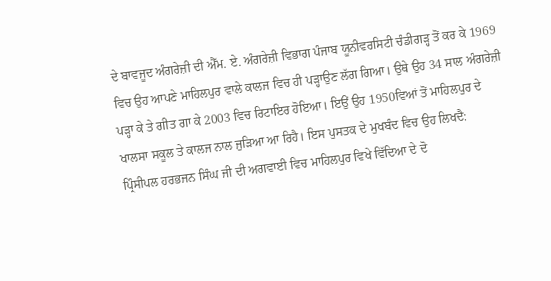ਦੇ ਬਾਵਜੂਦ ਅੰਗਰੇਜ਼ੀ ਦੀ ਐੱਮ. ਏ. ਅੰਗਰੇਜ਼ੀ ਵਿਭਾਗ ਪੰਜਾਬ ਯੂਨੀਵਰਸਿਟੀ ਚੰਡੀਗੜ੍ਹ ਤੋਂ ਕਰ ਕੇ 1969 ਵਿਚ ਉਹ ਆਪਣੇ ਮਾਹਿਲਪੁਰ ਵਾਲੇ ਕਾਲਜ ਵਿਚ ਹੀ ਪੜ੍ਹਾਉਣ ਲੱਗ ਗਿਆ। ਉਥੇ ਉਹ 34 ਸਾਲ ਅੰਗਰੇਜ਼ੀ ਪੜ੍ਹਾ ਕੇ ਤੇ ਗੀਤ ਗਾ ਕੇ 2003 ਵਿਚ ਰਿਟਾਇਰ ਹੋਇਆ। ਇਉਂ ਉਹ 1950ਵਿਆਂ ਤੋਂ ਮਾਹਿਲਪੁਰ ਦੇ ਖਾਲਸਾ ਸਕੂਲ ਤੇ ਕਾਲਜ ਨਾਲ ਜੁੜਿਆ ਆ ਰਿਹੈ। ਇਸ ਪੁਸਤਕ ਦੇ ਮੁਖਬੰਦ ਵਿਚ ਉਹ ਲਿਖਦੈ:
ਪ੍ਰਿੰਸੀਪਲ ਹਰਭਜਨ ਸਿੰਘ ਜੀ ਦੀ ਅਗਵਾਈ ਵਿਚ ਮਾਹਿਲਪੁਰ ਵਿਖੇ ਵਿੱਦਿਆ ਦੇ ਦੋ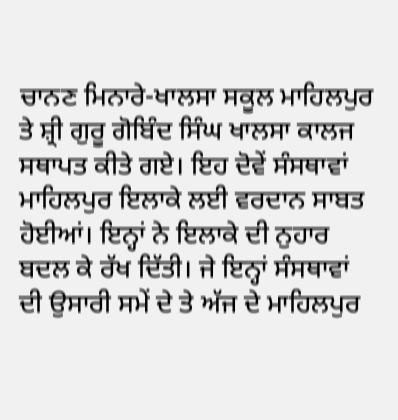ਚਾਨਣ ਮਿਨਾਰੇ-ਖਾਲਸਾ ਸਕੂਲ ਮਾਹਿਲਪੁਰ ਤੇ ਸ਼੍ਰੀ ਗੁਰੂ ਗੋਬਿੰਦ ਸਿੰਘ ਖਾਲਸਾ ਕਾਲਜ ਸਥਾਪਤ ਕੀਤੇ ਗਏ। ਇਹ ਦੋਵੇਂ ਸੰਸਥਾਵਾਂ ਮਾਹਿਲਪੁਰ ਇਲਾਕੇ ਲਈ ਵਰਦਾਨ ਸਾਬਤ ਹੋਈਆਂ। ਇਨ੍ਹਾਂ ਨੇ ਇਲਾਕੇ ਦੀ ਨੁਹਾਰ ਬਦਲ ਕੇ ਰੱਖ ਦਿੱਤੀ। ਜੇ ਇਨ੍ਹਾਂ ਸੰਸਥਾਵਾਂ ਦੀ ਉਸਾਰੀ ਸਮੇਂ ਦੇ ਤੇ ਅੱਜ ਦੇ ਮਾਹਿਲਪੁਰ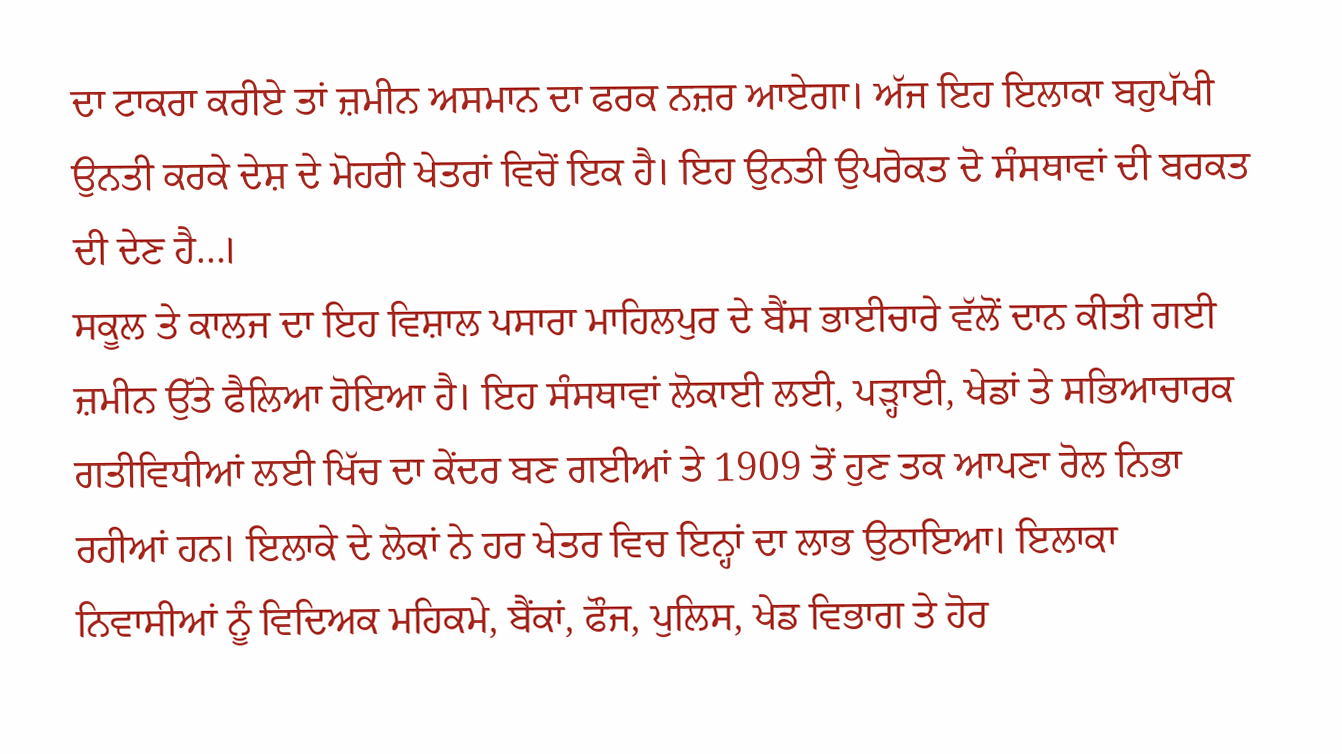ਦਾ ਟਾਕਰਾ ਕਰੀਏ ਤਾਂ ਜ਼ਮੀਨ ਅਸਮਾਨ ਦਾ ਫਰਕ ਨਜ਼ਰ ਆਏਗਾ। ਅੱਜ ਇਹ ਇਲਾਕਾ ਬਹੁਪੱਖੀ ਉਨਤੀ ਕਰਕੇ ਦੇਸ਼ ਦੇ ਮੋਹਰੀ ਖੇਤਰਾਂ ਵਿਚੋਂ ਇਕ ਹੈ। ਇਹ ਉਨਤੀ ਉਪਰੋਕਤ ਦੋ ਸੰਸਥਾਵਾਂ ਦੀ ਬਰਕਤ ਦੀ ਦੇਣ ਹੈ…।
ਸਕੂਲ ਤੇ ਕਾਲਜ ਦਾ ਇਹ ਵਿਸ਼ਾਲ ਪਸਾਰਾ ਮਾਹਿਲਪੁਰ ਦੇ ਬੈਂਸ ਭਾਈਚਾਰੇ ਵੱਲੋਂ ਦਾਨ ਕੀਤੀ ਗਈ ਜ਼ਮੀਨ ਉੱਤੇ ਫੈਲਿਆ ਹੋਇਆ ਹੈ। ਇਹ ਸੰਸਥਾਵਾਂ ਲੋਕਾਈ ਲਈ, ਪੜ੍ਹਾਈ, ਖੇਡਾਂ ਤੇ ਸਭਿਆਚਾਰਕ ਗਤੀਵਿਧੀਆਂ ਲਈ ਖਿੱਚ ਦਾ ਕੇਂਦਰ ਬਣ ਗਈਆਂ ਤੇ 1909 ਤੋਂ ਹੁਣ ਤਕ ਆਪਣਾ ਰੋਲ ਨਿਭਾ ਰਹੀਆਂ ਹਨ। ਇਲਾਕੇ ਦੇ ਲੋਕਾਂ ਨੇ ਹਰ ਖੇਤਰ ਵਿਚ ਇਨ੍ਹਾਂ ਦਾ ਲਾਭ ਉਠਾਇਆ। ਇਲਾਕਾ ਨਿਵਾਸੀਆਂ ਨੂੰ ਵਿਦਿਅਕ ਮਹਿਕਮੇ, ਬੈਂਕਾਂ, ਫੌਜ, ਪੁਲਿਸ, ਖੇਡ ਵਿਭਾਗ ਤੇ ਹੋਰ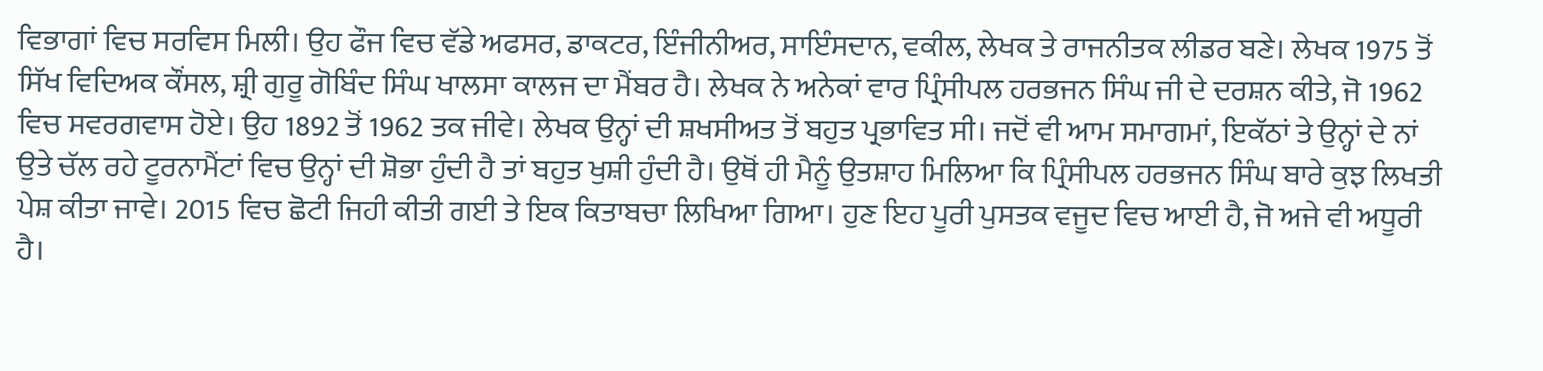ਵਿਭਾਗਾਂ ਵਿਚ ਸਰਵਿਸ ਮਿਲੀ। ਉਹ ਫੌਜ ਵਿਚ ਵੱਡੇ ਅਫਸਰ, ਡਾਕਟਰ, ਇੰਜੀਨੀਅਰ, ਸਾਇੰਸਦਾਨ, ਵਕੀਲ, ਲੇਖਕ ਤੇ ਰਾਜਨੀਤਕ ਲੀਡਰ ਬਣੇ। ਲੇਖਕ 1975 ਤੋਂ ਸਿੱਖ ਵਿਦਿਅਕ ਕੌਂਸਲ, ਸ਼੍ਰੀ ਗੁਰੂ ਗੋਬਿੰਦ ਸਿੰਘ ਖਾਲਸਾ ਕਾਲਜ ਦਾ ਮੈਂਬਰ ਹੈ। ਲੇਖਕ ਨੇ ਅਨੇਕਾਂ ਵਾਰ ਪ੍ਰਿੰਸੀਪਲ ਹਰਭਜਨ ਸਿੰਘ ਜੀ ਦੇ ਦਰਸ਼ਨ ਕੀਤੇ, ਜੋ 1962 ਵਿਚ ਸਵਰਗਵਾਸ ਹੋਏ। ਉਹ 1892 ਤੋਂ 1962 ਤਕ ਜੀਵੇ। ਲੇਖਕ ਉਨ੍ਹਾਂ ਦੀ ਸ਼ਖਸੀਅਤ ਤੋਂ ਬਹੁਤ ਪ੍ਰਭਾਵਿਤ ਸੀ। ਜਦੋਂ ਵੀ ਆਮ ਸਮਾਗਮਾਂ, ਇਕੱਠਾਂ ਤੇ ਉਨ੍ਹਾਂ ਦੇ ਨਾਂ ਉਤੇ ਚੱਲ ਰਹੇ ਟੂਰਨਾਮੈਂਟਾਂ ਵਿਚ ਉਨ੍ਹਾਂ ਦੀ ਸ਼ੋਭਾ ਹੁੰਦੀ ਹੈ ਤਾਂ ਬਹੁਤ ਖੁਸ਼ੀ ਹੁੰਦੀ ਹੈ। ਉਥੋਂ ਹੀ ਮੈਨੂੰ ਉਤਸ਼ਾਹ ਮਿਲਿਆ ਕਿ ਪ੍ਰਿੰਸੀਪਲ ਹਰਭਜਨ ਸਿੰਘ ਬਾਰੇ ਕੁਝ ਲਿਖਤੀ ਪੇਸ਼ ਕੀਤਾ ਜਾਵੇ। 2015 ਵਿਚ ਛੋਟੀ ਜਿਹੀ ਕੀਤੀ ਗਈ ਤੇ ਇਕ ਕਿਤਾਬਚਾ ਲਿਖਿਆ ਗਿਆ। ਹੁਣ ਇਹ ਪੂਰੀ ਪੁਸਤਕ ਵਜੂਦ ਵਿਚ ਆਈ ਹੈ, ਜੋ ਅਜੇ ਵੀ ਅਧੂਰੀ ਹੈ।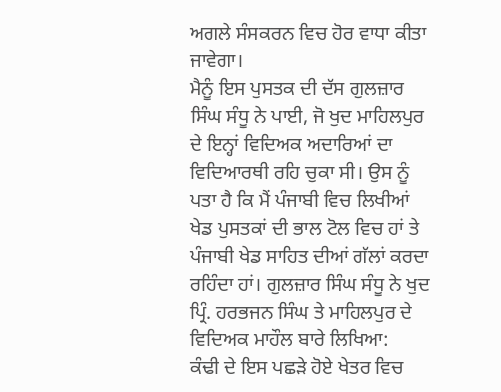ਅਗਲੇ ਸੰਸਕਰਨ ਵਿਚ ਹੋਰ ਵਾਧਾ ਕੀਤਾ ਜਾਵੇਗਾ।
ਮੈਨੂੰ ਇਸ ਪੁਸਤਕ ਦੀ ਦੱਸ ਗੁਲਜ਼ਾਰ ਸਿੰਘ ਸੰਧੂ ਨੇ ਪਾਈ, ਜੋ ਖੁਦ ਮਾਹਿਲਪੁਰ ਦੇ ਇਨ੍ਹਾਂ ਵਿਦਿਅਕ ਅਦਾਰਿਆਂ ਦਾ ਵਿਦਿਆਰਥੀ ਰਹਿ ਚੁਕਾ ਸੀ। ਉਸ ਨੂੰ ਪਤਾ ਹੈ ਕਿ ਮੈਂ ਪੰਜਾਬੀ ਵਿਚ ਲਿਖੀਆਂ ਖੇਡ ਪੁਸਤਕਾਂ ਦੀ ਭਾਲ ਟੋਲ ਵਿਚ ਹਾਂ ਤੇ ਪੰਜਾਬੀ ਖੇਡ ਸਾਹਿਤ ਦੀਆਂ ਗੱਲਾਂ ਕਰਦਾ ਰਹਿੰਦਾ ਹਾਂ। ਗੁਲਜ਼ਾਰ ਸਿੰਘ ਸੰਧੂ ਨੇ ਖੁਦ ਪ੍ਰਿੰ. ਹਰਭਜਨ ਸਿੰਘ ਤੇ ਮਾਹਿਲਪੁਰ ਦੇ ਵਿਦਿਅਕ ਮਾਹੌਲ ਬਾਰੇ ਲਿਖਿਆ:
ਕੰਢੀ ਦੇ ਇਸ ਪਛੜੇ ਹੋਏ ਖੇਤਰ ਵਿਚ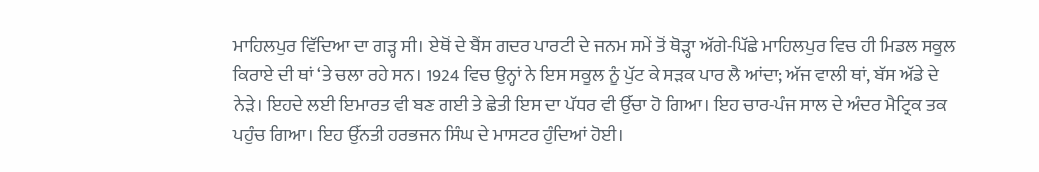ਮਾਹਿਲਪੁਰ ਵਿੱਦਿਆ ਦਾ ਗੜ੍ਹ ਸੀ। ਏਥੋਂ ਦੇ ਬੈਂਸ ਗਦਰ ਪਾਰਟੀ ਦੇ ਜਨਮ ਸਮੇਂ ਤੋਂ ਥੋੜ੍ਹਾ ਅੱਗੇ-ਪਿੱਛੇ ਮਾਹਿਲਪੁਰ ਵਿਚ ਹੀ ਮਿਡਲ ਸਕੂਲ ਕਿਰਾਏ ਦੀ ਥਾਂ ‘ਤੇ ਚਲਾ ਰਹੇ ਸਨ। 1924 ਵਿਚ ਉਨ੍ਹਾਂ ਨੇ ਇਸ ਸਕੂਲ ਨੂੰ ਪੁੱਟ ਕੇ ਸੜਕ ਪਾਰ ਲੈ ਆਂਦਾ; ਅੱਜ ਵਾਲੀ ਥਾਂ, ਬੱਸ ਅੱਡੇ ਦੇ ਨੇੜੇ। ਇਹਦੇ ਲਈ ਇਮਾਰਤ ਵੀ ਬਣ ਗਈ ਤੇ ਛੇਤੀ ਇਸ ਦਾ ਪੱਧਰ ਵੀ ਉੱਚਾ ਹੋ ਗਿਆ। ਇਹ ਚਾਰ-ਪੰਜ ਸਾਲ ਦੇ ਅੰਦਰ ਮੈਟ੍ਰਿਕ ਤਕ ਪਹੁੰਚ ਗਿਆ। ਇਹ ਉੱਨਤੀ ਹਰਭਜਨ ਸਿੰਘ ਦੇ ਮਾਸਟਰ ਹੁੰਦਿਆਂ ਹੋਈ।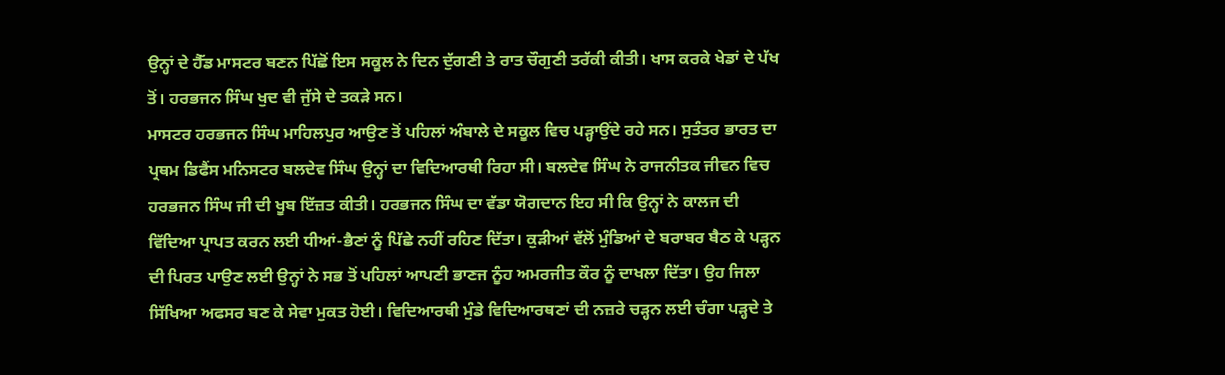ਉਨ੍ਹਾਂ ਦੇ ਹੈੱਡ ਮਾਸਟਰ ਬਣਨ ਪਿੱਛੋਂ ਇਸ ਸਕੂਲ ਨੇ ਦਿਨ ਦੁੱਗਣੀ ਤੇ ਰਾਤ ਚੌਗੁਣੀ ਤਰੱਕੀ ਕੀਤੀ। ਖਾਸ ਕਰਕੇ ਖੇਡਾਂ ਦੇ ਪੱਖ ਤੋਂ। ਹਰਭਜਨ ਸਿੰਘ ਖੁਦ ਵੀ ਜੁੱਸੇ ਦੇ ਤਕੜੇ ਸਨ।
ਮਾਸਟਰ ਹਰਭਜਨ ਸਿੰਘ ਮਾਹਿਲਪੁਰ ਆਉਣ ਤੋਂ ਪਹਿਲਾਂ ਅੰਬਾਲੇ ਦੇ ਸਕੂਲ ਵਿਚ ਪੜ੍ਹਾਉਂਦੇ ਰਹੇ ਸਨ। ਸੁਤੰਤਰ ਭਾਰਤ ਦਾ ਪ੍ਰਥਮ ਡਿਫੈਂਸ ਮਨਿਸਟਰ ਬਲਦੇਵ ਸਿੰਘ ਉਨ੍ਹਾਂ ਦਾ ਵਿਦਿਆਰਥੀ ਰਿਹਾ ਸੀ। ਬਲਦੇਵ ਸਿੰਘ ਨੇ ਰਾਜਨੀਤਕ ਜੀਵਨ ਵਿਚ ਹਰਭਜਨ ਸਿੰਘ ਜੀ ਦੀ ਖੂਬ ਇੱਜ਼ਤ ਕੀਤੀ। ਹਰਭਜਨ ਸਿੰਘ ਦਾ ਵੱਡਾ ਯੋਗਦਾਨ ਇਹ ਸੀ ਕਿ ਉਨ੍ਹਾਂ ਨੇ ਕਾਲਜ ਦੀ ਵਿੱਦਿਆ ਪ੍ਰਾਪਤ ਕਰਨ ਲਈ ਧੀਆਂ-ਭੈਣਾਂ ਨੂੰ ਪਿੱਛੇ ਨਹੀਂ ਰਹਿਣ ਦਿੱਤਾ। ਕੁੜੀਆਂ ਵੱਲੋਂ ਮੁੰਡਿਆਂ ਦੇ ਬਰਾਬਰ ਬੈਠ ਕੇ ਪੜ੍ਹਨ ਦੀ ਪਿਰਤ ਪਾਉਣ ਲਈ ਉਨ੍ਹਾਂ ਨੇ ਸਭ ਤੋਂ ਪਹਿਲਾਂ ਆਪਣੀ ਭਾਣਜ ਨੂੰਹ ਅਮਰਜੀਤ ਕੌਰ ਨੂੰ ਦਾਖਲਾ ਦਿੱਤਾ। ਉਹ ਜਿਲਾ ਸਿੱਖਿਆ ਅਫਸਰ ਬਣ ਕੇ ਸੇਵਾ ਮੁਕਤ ਹੋਈ। ਵਿਦਿਆਰਥੀ ਮੁੰਡੇ ਵਿਦਿਆਰਥਣਾਂ ਦੀ ਨਜ਼ਰੇ ਚੜ੍ਹਨ ਲਈ ਚੰਗਾ ਪੜ੍ਹਦੇ ਤੇ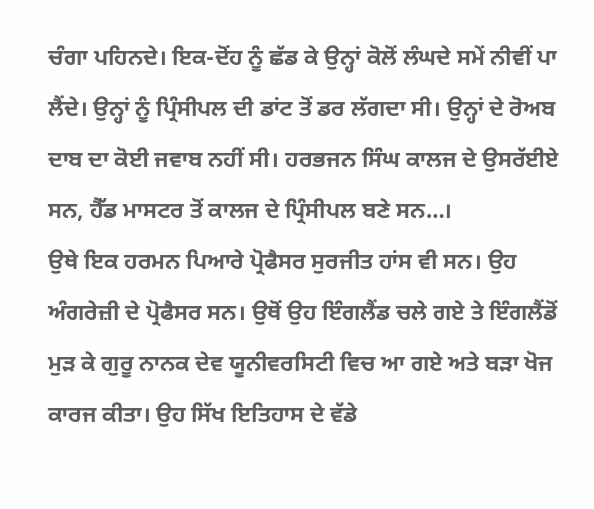ਚੰਗਾ ਪਹਿਨਦੇ। ਇਕ-ਦੋਂਹ ਨੂੰ ਛੱਡ ਕੇ ਉਨ੍ਹਾਂ ਕੋਲੋਂ ਲੰਘਦੇ ਸਮੇਂ ਨੀਵੀਂ ਪਾ ਲੈਂਦੇ। ਉਨ੍ਹਾਂ ਨੂੰ ਪ੍ਰਿੰਸੀਪਲ ਦੀ ਡਾਂਟ ਤੋਂ ਡਰ ਲੱਗਦਾ ਸੀ। ਉਨ੍ਹਾਂ ਦੇ ਰੋਅਬ ਦਾਬ ਦਾ ਕੋਈ ਜਵਾਬ ਨਹੀਂ ਸੀ। ਹਰਭਜਨ ਸਿੰਘ ਕਾਲਜ ਦੇ ਉਸਰੱਈਏ ਸਨ, ਹੈੱਡ ਮਾਸਟਰ ਤੋਂ ਕਾਲਜ ਦੇ ਪ੍ਰਿੰਸੀਪਲ ਬਣੇ ਸਨ…।
ਉਥੇ ਇਕ ਹਰਮਨ ਪਿਆਰੇ ਪ੍ਰੋਫੈਸਰ ਸੁਰਜੀਤ ਹਾਂਸ ਵੀ ਸਨ। ਉਹ ਅੰਗਰੇਜ਼ੀ ਦੇ ਪ੍ਰੋਫੈਸਰ ਸਨ। ਉਥੋਂ ਉਹ ਇੰਗਲੈਂਡ ਚਲੇ ਗਏ ਤੇ ਇੰਗਲੈਂਡੋਂ ਮੁੜ ਕੇ ਗੁਰੂ ਨਾਨਕ ਦੇਵ ਯੂਨੀਵਰਸਿਟੀ ਵਿਚ ਆ ਗਏ ਅਤੇ ਬੜਾ ਖੋਜ ਕਾਰਜ ਕੀਤਾ। ਉਹ ਸਿੱਖ ਇਤਿਹਾਸ ਦੇ ਵੱਡੇ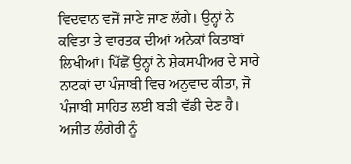ਵਿਦਵਾਨ ਵਜੋਂ ਜਾਣੇ ਜਾਣ ਲੱਗੇ। ਉਨ੍ਹਾਂ ਨੇ ਕਵਿਤਾ ਤੇ ਵਾਰਤਕ ਦੀਆਂ ਅਨੇਕਾਂ ਕਿਤਾਬਾਂ ਲਿਖੀਆਂ। ਪਿੱਛੋਂ ਉਨ੍ਹਾਂ ਨੇ ਸ਼ੇਕਸਪੀਅਰ ਦੇ ਸਾਰੇ ਨਾਟਕਾਂ ਦਾ ਪੰਜਾਬੀ ਵਿਚ ਅਨੁਵਾਦ ਕੀਤਾ, ਜੋ ਪੰਜਾਬੀ ਸਾਹਿਤ ਲਈ ਬੜੀ ਵੱਡੀ ਦੇਣ ਹੈ।
ਅਜੀਤ ਲੰਗੇਰੀ ਨੂੰ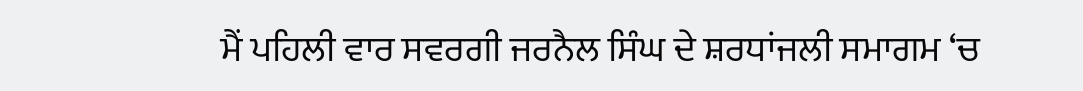ਮੈਂ ਪਹਿਲੀ ਵਾਰ ਸਵਰਗੀ ਜਰਨੈਲ ਸਿੰਘ ਦੇ ਸ਼ਰਧਾਂਜਲੀ ਸਮਾਗਮ ‘ਚ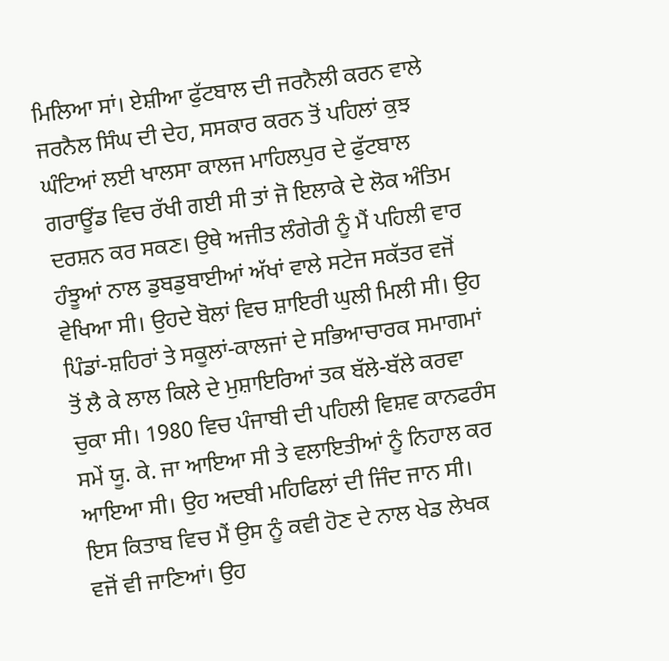ਮਿਲਿਆ ਸਾਂ। ਏਸ਼ੀਆ ਫੁੱਟਬਾਲ ਦੀ ਜਰਨੈਲੀ ਕਰਨ ਵਾਲੇ ਜਰਨੈਲ ਸਿੰਘ ਦੀ ਦੇਹ, ਸਸਕਾਰ ਕਰਨ ਤੋਂ ਪਹਿਲਾਂ ਕੁਝ ਘੰਟਿਆਂ ਲਈ ਖਾਲਸਾ ਕਾਲਜ ਮਾਹਿਲਪੁਰ ਦੇ ਫੁੱਟਬਾਲ ਗਰਾਊਂਡ ਵਿਚ ਰੱਖੀ ਗਈ ਸੀ ਤਾਂ ਜੋ ਇਲਾਕੇ ਦੇ ਲੋਕ ਅੰਤਿਮ ਦਰਸ਼ਨ ਕਰ ਸਕਣ। ਉਥੇ ਅਜੀਤ ਲੰਗੇਰੀ ਨੂੰ ਮੈਂ ਪਹਿਲੀ ਵਾਰ ਹੰਝੂਆਂ ਨਾਲ ਡੁਬਡੁਬਾਈਆਂ ਅੱਖਾਂ ਵਾਲੇ ਸਟੇਜ ਸਕੱਤਰ ਵਜੋਂ ਵੇਖਿਆ ਸੀ। ਉਹਦੇ ਬੋਲਾਂ ਵਿਚ ਸ਼ਾਇਰੀ ਘੁਲੀ ਮਿਲੀ ਸੀ। ਉਹ ਪਿੰਡਾਂ-ਸ਼ਹਿਰਾਂ ਤੇ ਸਕੂਲਾਂ-ਕਾਲਜਾਂ ਦੇ ਸਭਿਆਚਾਰਕ ਸਮਾਗਮਾਂ ਤੋਂ ਲੈ ਕੇ ਲਾਲ ਕਿਲੇ ਦੇ ਮੁਸ਼ਾਇਰਿਆਂ ਤਕ ਬੱਲੇ-ਬੱਲੇ ਕਰਵਾ ਚੁਕਾ ਸੀ। 1980 ਵਿਚ ਪੰਜਾਬੀ ਦੀ ਪਹਿਲੀ ਵਿਸ਼ਵ ਕਾਨਫਰੰਸ ਸਮੇਂ ਯੂ. ਕੇ. ਜਾ ਆਇਆ ਸੀ ਤੇ ਵਲਾਇਤੀਆਂ ਨੂੰ ਨਿਹਾਲ ਕਰ ਆਇਆ ਸੀ। ਉਹ ਅਦਬੀ ਮਹਿਫਿਲਾਂ ਦੀ ਜਿੰਦ ਜਾਨ ਸੀ।
ਇਸ ਕਿਤਾਬ ਵਿਚ ਮੈਂ ਉਸ ਨੂੰ ਕਵੀ ਹੋਣ ਦੇ ਨਾਲ ਖੇਡ ਲੇਖਕ ਵਜੋਂ ਵੀ ਜਾਣਿਆਂ। ਉਹ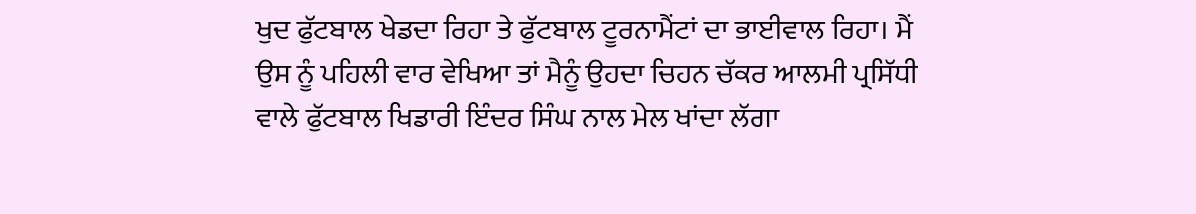ਖੁਦ ਫੁੱਟਬਾਲ ਖੇਡਦਾ ਰਿਹਾ ਤੇ ਫੁੱਟਬਾਲ ਟੂਰਨਾਮੈਂਟਾਂ ਦਾ ਭਾਈਵਾਲ ਰਿਹਾ। ਮੈਂ ਉਸ ਨੂੰ ਪਹਿਲੀ ਵਾਰ ਵੇਖਿਆ ਤਾਂ ਮੈਨੂੰ ਉਹਦਾ ਚਿਹਨ ਚੱਕਰ ਆਲਮੀ ਪ੍ਰਸਿੱਧੀ ਵਾਲੇ ਫੁੱਟਬਾਲ ਖਿਡਾਰੀ ਇੰਦਰ ਸਿੰਘ ਨਾਲ ਮੇਲ ਖਾਂਦਾ ਲੱਗਾ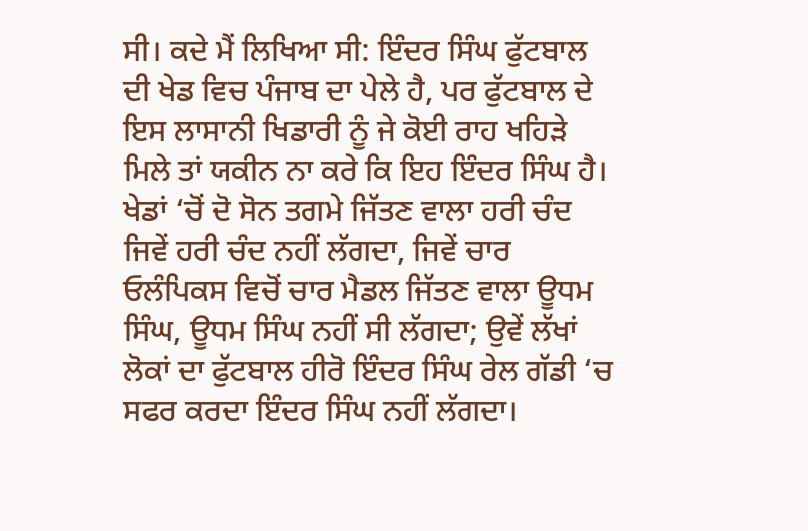ਸੀ। ਕਦੇ ਮੈਂ ਲਿਖਿਆ ਸੀ: ਇੰਦਰ ਸਿੰਘ ਫੁੱਟਬਾਲ ਦੀ ਖੇਡ ਵਿਚ ਪੰਜਾਬ ਦਾ ਪੇਲੇ ਹੈ, ਪਰ ਫੁੱਟਬਾਲ ਦੇ ਇਸ ਲਾਸਾਨੀ ਖਿਡਾਰੀ ਨੂੰ ਜੇ ਕੋਈ ਰਾਹ ਖਹਿੜੇ ਮਿਲੇ ਤਾਂ ਯਕੀਨ ਨਾ ਕਰੇ ਕਿ ਇਹ ਇੰਦਰ ਸਿੰਘ ਹੈ। ਖੇਡਾਂ ‘ਚੋਂ ਦੋ ਸੋਨ ਤਗਮੇ ਜਿੱਤਣ ਵਾਲਾ ਹਰੀ ਚੰਦ ਜਿਵੇਂ ਹਰੀ ਚੰਦ ਨਹੀਂ ਲੱਗਦਾ, ਜਿਵੇਂ ਚਾਰ ਓਲੰਪਿਕਸ ਵਿਚੋਂ ਚਾਰ ਮੈਡਲ ਜਿੱਤਣ ਵਾਲਾ ਊਧਮ ਸਿੰਘ, ਊਧਮ ਸਿੰਘ ਨਹੀਂ ਸੀ ਲੱਗਦਾ; ਉਵੇਂ ਲੱਖਾਂ ਲੋਕਾਂ ਦਾ ਫੁੱਟਬਾਲ ਹੀਰੋ ਇੰਦਰ ਸਿੰਘ ਰੇਲ ਗੱਡੀ ‘ਚ ਸਫਰ ਕਰਦਾ ਇੰਦਰ ਸਿੰਘ ਨਹੀਂ ਲੱਗਦਾ।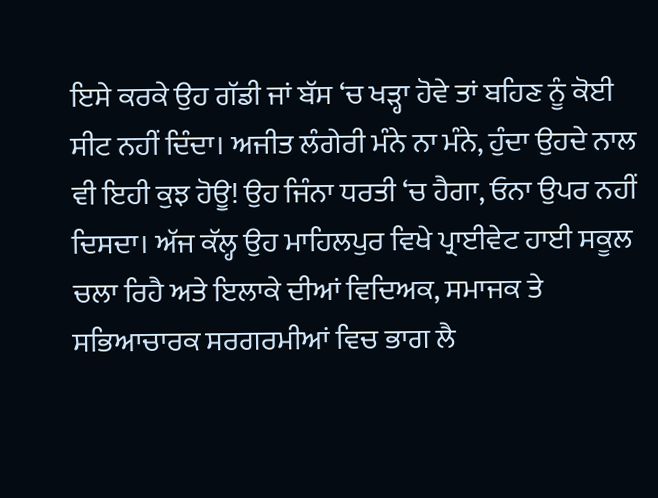ਇਸੇ ਕਰਕੇ ਉਹ ਗੱਡੀ ਜਾਂ ਬੱਸ ‘ਚ ਖੜ੍ਹਾ ਹੋਵੇ ਤਾਂ ਬਹਿਣ ਨੂੰ ਕੋਈ ਸੀਟ ਨਹੀਂ ਦਿੰਦਾ। ਅਜੀਤ ਲੰਗੇਰੀ ਮੰਨੇ ਨਾ ਮੰਨੇ, ਹੁੰਦਾ ਉਹਦੇ ਨਾਲ ਵੀ ਇਹੀ ਕੁਝ ਹੋਊ! ਉਹ ਜਿੰਨਾ ਧਰਤੀ ‘ਚ ਹੈਗਾ, ਓਨਾ ਉਪਰ ਨਹੀਂ ਦਿਸਦਾ। ਅੱਜ ਕੱਲ੍ਹ ਉਹ ਮਾਹਿਲਪੁਰ ਵਿਖੇ ਪ੍ਰਾਈਵੇਟ ਹਾਈ ਸਕੂਲ ਚਲਾ ਰਿਹੈ ਅਤੇ ਇਲਾਕੇ ਦੀਆਂ ਵਿਦਿਅਕ, ਸਮਾਜਕ ਤੇ ਸਭਿਆਚਾਰਕ ਸਰਗਰਮੀਆਂ ਵਿਚ ਭਾਗ ਲੈ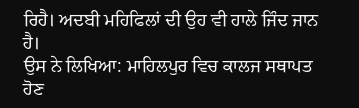ਰਿਹੈ। ਅਦਬੀ ਮਹਿਫਿਲਾਂ ਦੀ ਉਹ ਵੀ ਹਾਲੇ ਜਿੰਦ ਜਾਨ ਹੈ।
ਉਸ ਨੇ ਲਿਖਿਆ: ਮਾਹਿਲਪੁਰ ਵਿਚ ਕਾਲਜ ਸਥਾਪਤ ਹੋਣ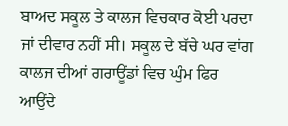ਬਾਅਦ ਸਕੂਲ ਤੇ ਕਾਲਜ ਵਿਚਕਾਰ ਕੋਈ ਪਰਦਾ ਜਾਂ ਦੀਵਾਰ ਨਹੀਂ ਸੀ। ਸਕੂਲ ਦੇ ਬੱਚੇ ਘਰ ਵਾਂਗ ਕਾਲਜ ਦੀਆਂ ਗਰਾਊਂਡਾਂ ਵਿਚ ਘੁੰਮ ਫਿਰ ਆਉਂਦੇ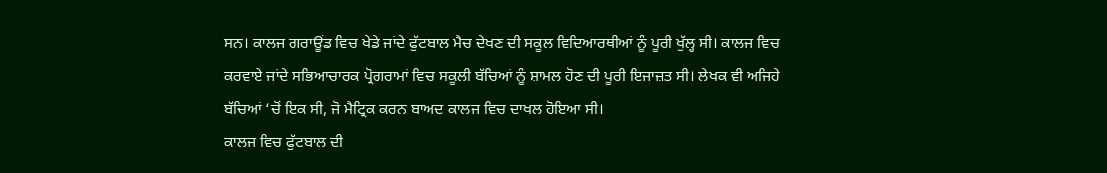ਸਨ। ਕਾਲਜ ਗਰਾਊਂਡ ਵਿਚ ਖੇਡੇ ਜਾਂਦੇ ਫੁੱਟਬਾਲ ਮੈਚ ਦੇਖਣ ਦੀ ਸਕੂਲ ਵਿਦਿਆਰਥੀਆਂ ਨੂੰ ਪੂਰੀ ਖੁੱਲ੍ਹ ਸੀ। ਕਾਲਜ ਵਿਚ ਕਰਵਾਏ ਜਾਂਦੇ ਸਭਿਆਚਾਰਕ ਪ੍ਰੋਗਰਾਮਾਂ ਵਿਚ ਸਕੂਲੀ ਬੱਚਿਆਂ ਨੂੰ ਸ਼ਾਮਲ ਹੋਣ ਦੀ ਪੂਰੀ ਇਜਾਜ਼ਤ ਸੀ। ਲੇਖਕ ਵੀ ਅਜਿਹੇ ਬੱਚਿਆਂ ‘ਚੋਂ ਇਕ ਸੀ, ਜੋ ਮੈਟ੍ਰਿਕ ਕਰਨ ਬਾਅਦ ਕਾਲਜ ਵਿਚ ਦਾਖਲ ਹੋਇਆ ਸੀ।
ਕਾਲਜ ਵਿਚ ਫੁੱਟਬਾਲ ਦੀ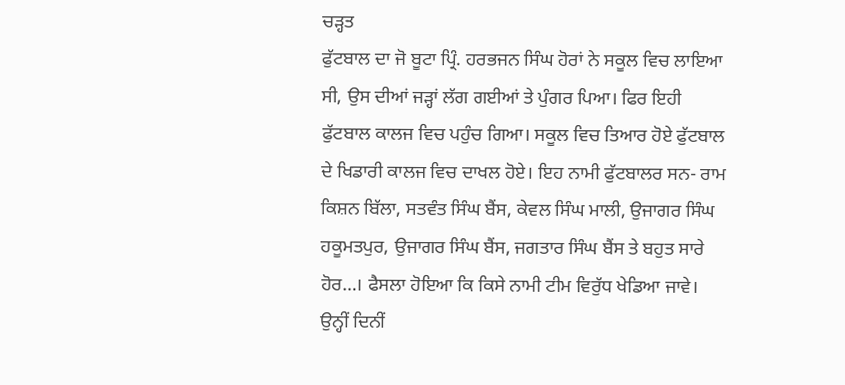ਚੜ੍ਹਤ
ਫੁੱਟਬਾਲ ਦਾ ਜੋ ਬੂਟਾ ਪ੍ਰਿੰ. ਹਰਭਜਨ ਸਿੰਘ ਹੋਰਾਂ ਨੇ ਸਕੂਲ ਵਿਚ ਲਾਇਆ ਸੀ, ਉਸ ਦੀਆਂ ਜੜ੍ਹਾਂ ਲੱਗ ਗਈਆਂ ਤੇ ਪੁੰਗਰ ਪਿਆ। ਫਿਰ ਇਹੀ ਫੁੱਟਬਾਲ ਕਾਲਜ ਵਿਚ ਪਹੁੰਚ ਗਿਆ। ਸਕੂਲ ਵਿਚ ਤਿਆਰ ਹੋਏ ਫੁੱਟਬਾਲ ਦੇ ਖਿਡਾਰੀ ਕਾਲਜ ਵਿਚ ਦਾਖਲ ਹੋਏ। ਇਹ ਨਾਮੀ ਫੁੱਟਬਾਲਰ ਸਨ- ਰਾਮ ਕਿਸ਼ਨ ਬਿੱਲਾ, ਸਤਵੰਤ ਸਿੰਘ ਬੈਂਸ, ਕੇਵਲ ਸਿੰਘ ਮਾਲੀ, ਉਜਾਗਰ ਸਿੰਘ ਹਕੂਮਤਪੁਰ, ਉਜਾਗਰ ਸਿੰਘ ਬੈਂਸ, ਜਗਤਾਰ ਸਿੰਘ ਬੈਂਸ ਤੇ ਬਹੁਤ ਸਾਰੇ ਹੋਰ…। ਫੈਸਲਾ ਹੋਇਆ ਕਿ ਕਿਸੇ ਨਾਮੀ ਟੀਮ ਵਿਰੁੱਧ ਖੇਡਿਆ ਜਾਵੇ। ਉਨ੍ਹੀਂ ਦਿਨੀਂ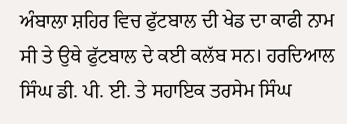ਅੰਬਾਲਾ ਸ਼ਹਿਰ ਵਿਚ ਫੁੱਟਬਾਲ ਦੀ ਖੇਡ ਦਾ ਕਾਫੀ ਨਾਮ ਸੀ ਤੇ ਉਥੇ ਫੁੱਟਬਾਲ ਦੇ ਕਈ ਕਲੱਬ ਸਨ। ਹਰਦਿਆਲ ਸਿੰਘ ਡੀ. ਪੀ. ਈ. ਤੇ ਸਹਾਇਕ ਤਰਸੇਮ ਸਿੰਘ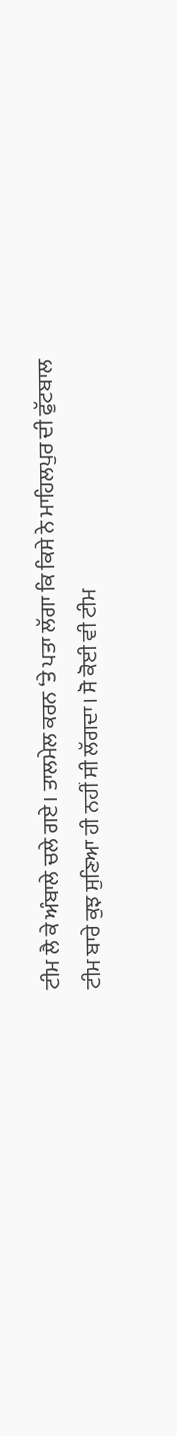ਟੀਮ ਲੈ ਕੇ ਅੰਬਾਲੇ ਚਲੇ ਗਏ। ਤਾਲਮੇਲ ਕਰਨ ‘ਤੇ ਪਤਾ ਲੱਗਾ ਕਿ ਕਿਸੇ ਨੇ ਮਾਹਿਲਪੁਰ ਦੀ ਫੁੱਟਬਾਲ ਟੀਮ ਬਾਰੇ ਕੁਝ ਸੁਣਿਆ ਹੀ ਨਹੀਂ ਸੀ ਲੱਗਦਾ। ਸੋ ਕੋਈ ਵੀ ਟੀਮ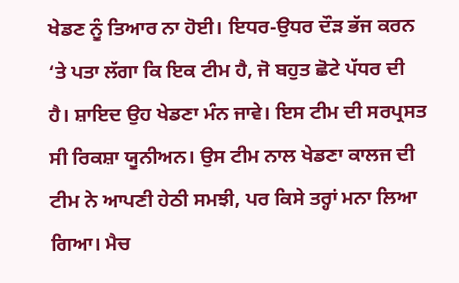ਖੇਡਣ ਨੂੰ ਤਿਆਰ ਨਾ ਹੋਈ। ਇਧਰ-ਉਧਰ ਦੌੜ ਭੱਜ ਕਰਨ ‘ਤੇ ਪਤਾ ਲੱਗਾ ਕਿ ਇਕ ਟੀਮ ਹੈ, ਜੋ ਬਹੁਤ ਛੋਟੇ ਪੱਧਰ ਦੀ ਹੈ। ਸ਼ਾਇਦ ਉਹ ਖੇਡਣਾ ਮੰਨ ਜਾਵੇ। ਇਸ ਟੀਮ ਦੀ ਸਰਪ੍ਰਸਤ ਸੀ ਰਿਕਸ਼ਾ ਯੂਨੀਅਨ। ਉਸ ਟੀਮ ਨਾਲ ਖੇਡਣਾ ਕਾਲਜ ਦੀ ਟੀਮ ਨੇ ਆਪਣੀ ਹੇਠੀ ਸਮਝੀ, ਪਰ ਕਿਸੇ ਤਰ੍ਹਾਂ ਮਨਾ ਲਿਆ ਗਿਆ। ਮੈਚ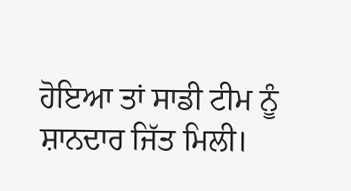ਹੋਇਆ ਤਾਂ ਸਾਡੀ ਟੀਮ ਨੂੰ ਸ਼ਾਨਦਾਰ ਜਿੱਤ ਮਿਲੀ।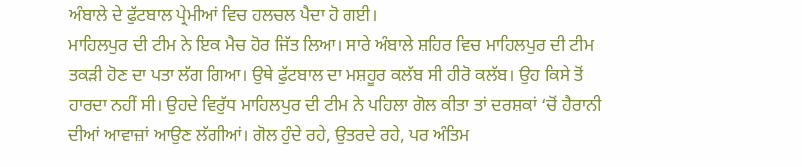ਅੰਬਾਲੇ ਦੇ ਫੁੱਟਬਾਲ ਪ੍ਰੇਮੀਆਂ ਵਿਚ ਹਲਚਲ ਪੈਦਾ ਹੋ ਗਈ।
ਮਾਹਿਲਪੁਰ ਦੀ ਟੀਮ ਨੇ ਇਕ ਮੈਚ ਹੋਰ ਜਿੱਤ ਲਿਆ। ਸਾਰੇ ਅੰਬਾਲੇ ਸ਼ਹਿਰ ਵਿਚ ਮਾਹਿਲਪੁਰ ਦੀ ਟੀਮ ਤਕੜੀ ਹੋਣ ਦਾ ਪਤਾ ਲੱਗ ਗਿਆ। ਉਥੇ ਫੁੱਟਬਾਲ ਦਾ ਮਸ਼ਹੂਰ ਕਲੱਬ ਸੀ ਹੀਰੋ ਕਲੱਬ। ਉਹ ਕਿਸੇ ਤੋਂ ਹਾਰਦਾ ਨਹੀਂ ਸੀ। ਉਹਦੇ ਵਿਰੁੱਧ ਮਾਹਿਲਪੁਰ ਦੀ ਟੀਮ ਨੇ ਪਹਿਲਾ ਗੋਲ ਕੀਤਾ ਤਾਂ ਦਰਸ਼ਕਾਂ ‘ਚੋਂ ਹੈਰਾਨੀ ਦੀਆਂ ਆਵਾਜ਼ਾਂ ਆਉਣ ਲੱਗੀਆਂ। ਗੋਲ ਹੁੰਦੇ ਰਹੇ, ਉਤਰਦੇ ਰਹੇ, ਪਰ ਅੰਤਿਮ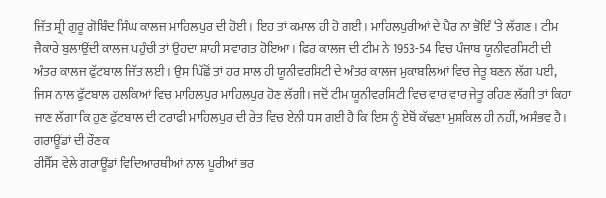ਜਿੱਤ ਸ਼੍ਰੀ ਗੁਰੂ ਗੋਬਿੰਦ ਸਿੰਘ ਕਾਲਜ ਮਾਹਿਲਪੁਰ ਦੀ ਹੋਈ। ਇਹ ਤਾਂ ਕਮਾਲ ਹੀ ਹੋ ਗਈ। ਮਾਹਿਲਪੁਰੀਆਂ ਦੇ ਪੈਰ ਨਾ ਭੋਇੰ ‘ਤੇ ਲੱਗਣ। ਟੀਮ ਜੈਕਾਰੇ ਬੁਲਾਉਂਦੀ ਕਾਲਜ ਪਹੁੰਚੀ ਤਾਂ ਉਹਦਾ ਸ਼ਾਹੀ ਸਵਾਗਤ ਹੋਇਆ। ਫਿਰ ਕਾਲਜ ਦੀ ਟੀਮ ਨੇ 1953-54 ਵਿਚ ਪੰਜਾਬ ਯੂਨੀਵਰਸਿਟੀ ਦੀ ਅੰਤਰ ਕਾਲਜ ਫੁੱਟਬਾਲ ਜਿੱਤ ਲਈ। ਉਸ ਪਿੱਛੋਂ ਤਾਂ ਹਰ ਸਾਲ ਹੀ ਯੂਨੀਵਰਸਿਟੀ ਦੇ ਅੰਤਰ ਕਾਲਜ ਮੁਕਾਬਲਿਆਂ ਵਿਚ ਜੇਤੂ ਬਣਨ ਲੱਗ ਪਈ, ਜਿਸ ਨਾਲ ਫੁੱਟਬਾਲ ਹਲਕਿਆਂ ਵਿਚ ਮਾਹਿਲਪੁਰ ਮਾਹਿਲਪੁਰ ਹੋਣ ਲੱਗੀ। ਜਦੋਂ ਟੀਮ ਯੂਨੀਵਰਸਿਟੀ ਵਿਚ ਵਾਰ ਵਾਰ ਜੇਤੂ ਰਹਿਣ ਲੱਗੀ ਤਾਂ ਕਿਹਾ ਜਾਣ ਲੱਗਾ ਕਿ ਹੁਣ ਫੁੱਟਬਾਲ ਦੀ ਟਰਾਫੀ ਮਾਹਿਲਪੁਰ ਦੀ ਰੇਤ ਵਿਚ ਏਨੀ ਧਸ ਗਈ ਹੈ ਕਿ ਇਸ ਨੂੰ ਏਥੋਂ ਕੱਢਣਾ ਮੁਸ਼ਕਿਲ ਹੀ ਨਹੀਂ, ਅਸੰਭਵ ਹੈ।
ਗਰਾਊਂਡਾਂ ਦੀ ਰੌਣਕ
ਰੀਸੈੱਸ ਵੇਲੇ ਗਰਾਊਂਡਾਂ ਵਿਦਿਆਰਥੀਆਂ ਨਾਲ ਪੂਰੀਆਂ ਭਰ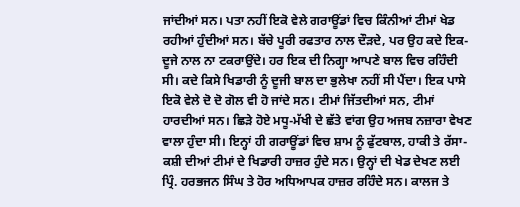ਜਾਂਦੀਆਂ ਸਨ। ਪਤਾ ਨਹੀਂ ਇਕੋ ਵੇਲੇ ਗਰਾਊਂਡਾਂ ਵਿਚ ਕਿੰਨੀਆਂ ਟੀਮਾਂ ਖੇਡ ਰਹੀਆਂ ਹੁੰਦੀਆਂ ਸਨ। ਬੱਚੇ ਪੂਰੀ ਰਫਤਾਰ ਨਾਲ ਦੌੜਦੇ, ਪਰ ਉਹ ਕਦੇ ਇਕ-ਦੂਜੇ ਨਾਲ ਨਾ ਟਕਰਾਉਂਦੇ। ਹਰ ਇਕ ਦੀ ਨਿਗ੍ਹਾ ਆਪਣੇ ਬਾਲ ਵਿਚ ਰਹਿੰਦੀ ਸੀ। ਕਦੇ ਕਿਸੇ ਖਿਡਾਰੀ ਨੂੰ ਦੂਜੀ ਬਾਲ ਦਾ ਭੁਲੇਖਾ ਨਹੀਂ ਸੀ ਪੈਂਦਾ। ਇਕ ਪਾਸੇ ਇਕੋ ਵੇਲੇ ਦੋ ਦੋ ਗੋਲ ਵੀ ਹੋ ਜਾਂਦੇ ਸਨ। ਟੀਮਾਂ ਜਿੱਤਦੀਆਂ ਸਨ, ਟੀਮਾਂ ਹਾਰਦੀਆਂ ਸਨ। ਛਿੜੇ ਹੋਏ ਮਧੂ-ਮੱਖੀ ਦੇ ਛੱਤੇ ਵਾਂਗ ਉਹ ਅਜਬ ਨਜ਼ਾਰਾ ਵੇਖਣ ਵਾਲਾ ਹੁੰਦਾ ਸੀ। ਇਨ੍ਹਾਂ ਹੀ ਗਰਾਊਂਡਾਂ ਵਿਚ ਸ਼ਾਮ ਨੂੰ ਫੁੱਟਬਾਲ, ਹਾਕੀ ਤੇ ਰੱਸਾ-ਕਸ਼ੀ ਦੀਆਂ ਟੀਮਾਂ ਦੇ ਖਿਡਾਰੀ ਹਾਜ਼ਰ ਹੁੰਦੇ ਸਨ। ਉਨ੍ਹਾਂ ਦੀ ਖੇਡ ਦੇਖਣ ਲਈ ਪ੍ਰਿੰ. ਹਰਭਜਨ ਸਿੰਘ ਤੇ ਹੋਰ ਅਧਿਆਪਕ ਹਾਜ਼ਰ ਰਹਿੰਦੇ ਸਨ। ਕਾਲਜ ਤੇ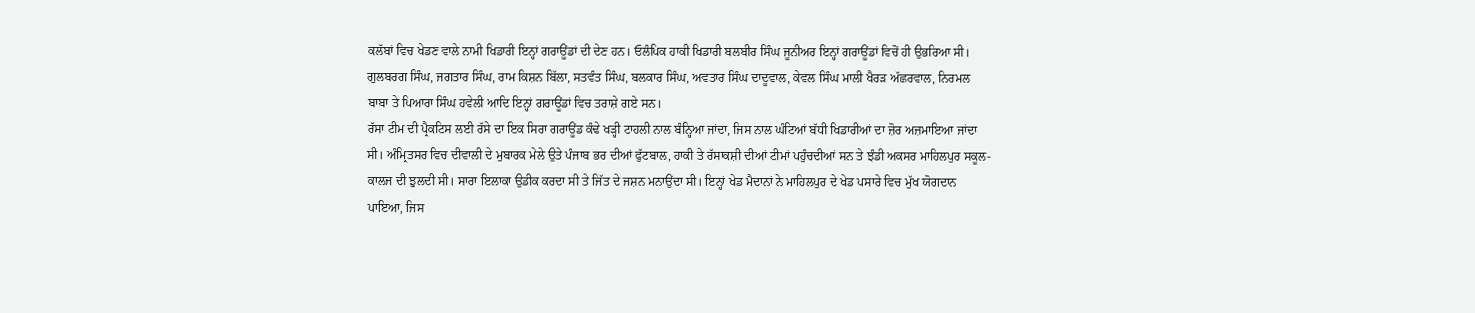ਕਲੱਬਾਂ ਵਿਚ ਖੇਡਣ ਵਾਲੇ ਨਾਮੀ ਖਿਡਾਰੀ ਇਨ੍ਹਾਂ ਗਰਾਊਂਡਾਂ ਦੀ ਦੇਣ ਹਨ। ਓਲੰਪਿਕ ਹਾਕੀ ਖਿਡਾਰੀ ਬਲਬੀਰ ਸਿੰਘ ਜੂਨੀਅਰ ਇਨ੍ਹਾਂ ਗਰਾਊਂਡਾਂ ਵਿਚੋਂ ਹੀ ਉਭਰਿਆ ਸੀ। ਗੁਲਬਰਗ ਸਿੰਘ, ਜਗਤਾਰ ਸਿੰਘ, ਰਾਮ ਕਿਸ਼ਨ ਬਿੱਲਾ, ਸਤਵੰਤ ਸਿੰਘ, ਬਲਕਾਰ ਸਿੰਘ, ਅਵਤਾਰ ਸਿੰਘ ਦਾਦੂਵਾਲ, ਕੇਵਲ ਸਿੰਘ ਮਾਲੀ ਖੈਰੜ ਅੱਛਰਵਾਲ, ਨਿਰਮਲ ਬਾਬਾ ਤੇ ਪਿਆਰਾ ਸਿੰਘ ਹਵੇਲੀ ਆਦਿ ਇਨ੍ਹਾਂ ਗਰਾਊਂਡਾਂ ਵਿਚ ਤਰਾਸ਼ੇ ਗਏ ਸਨ।
ਰੱਸਾ ਟੀਮ ਦੀ ਪ੍ਰੈਕਟਿਸ ਲਈ ਰੱਸੇ ਦਾ ਇਕ ਸਿਰਾ ਗਰਾਊਂਡ ਕੰਢੇ ਖੜ੍ਹੀ ਟਾਹਲੀ ਨਾਲ ਬੰਨ੍ਹਿਆ ਜਾਂਦਾ, ਜਿਸ ਨਾਲ ਘੰਟਿਆਂ ਬੱਧੀ ਖਿਡਾਰੀਆਂ ਦਾ ਜ਼ੋਰ ਅਜ਼ਮਾਇਆ ਜਾਂਦਾ ਸੀ। ਅੰਮ੍ਰਿਤਸਰ ਵਿਚ ਦੀਵਾਲੀ ਦੇ ਮੁਬਾਰਕ ਮੇਲੇ ਉਤੇ ਪੰਜਾਬ ਭਰ ਦੀਆਂ ਫੁੱਟਬਾਲ, ਹਾਕੀ ਤੇ ਰੱਸਾਕਸ਼ੀ ਦੀਆਂ ਟੀਮਾਂ ਪਹੁੰਚਦੀਆਂ ਸਨ ਤੇ ਝੰਡੀ ਅਕਸਰ ਮਾਹਿਲਪੁਰ ਸਕੂਲ-ਕਾਲਜ ਦੀ ਝੁਲਦੀ ਸੀ। ਸਾਰਾ ਇਲਾਕਾ ਉਡੀਕ ਕਰਦਾ ਸੀ ਤੇ ਜਿੱਤ ਦੇ ਜਸ਼ਨ ਮਨਾਉਂਦਾ ਸੀ। ਇਨ੍ਹਾਂ ਖੇਡ ਮੈਦਾਨਾਂ ਨੇ ਮਾਹਿਲਪੁਰ ਦੇ ਖੇਡ ਪਸਾਰੇ ਵਿਚ ਮੁੱਖ ਯੋਗਦਾਨ ਪਾਇਆ, ਜਿਸ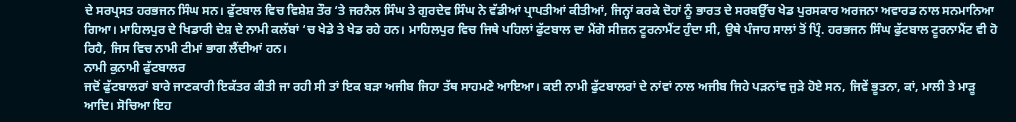ਦੇ ਸਰਪ੍ਰਸਤ ਹਰਭਜਨ ਸਿੰਘ ਸਨ। ਫੁੱਟਬਾਲ ਵਿਚ ਵਿਸ਼ੇਸ਼ ਤੌਰ ‘ਤੇ ਜਰਨੈਲ ਸਿੰਘ ਤੇ ਗੁਰਦੇਵ ਸਿੰਘ ਨੇ ਵੱਡੀਆਂ ਪ੍ਰਾਪਤੀਆਂ ਕੀਤੀਆਂ, ਜਿਨ੍ਹਾਂ ਕਰਕੇ ਦੋਹਾਂ ਨੂੰ ਭਾਰਤ ਦੇ ਸਰਬਉੱਚ ਖੇਡ ਪੁਰਸਕਾਰ ਅਰਜਨਾ ਅਵਾਰਡ ਨਾਲ ਸਨਮਾਨਿਆ ਗਿਆ। ਮਾਹਿਲਪੁਰ ਦੇ ਖਿਡਾਰੀ ਦੇਸ਼ ਦੇ ਨਾਮੀ ਕਲੱਬਾਂ ‘ਚ ਖੇਡੇ ਤੇ ਖੇਡ ਰਹੇ ਹਨ। ਮਾਹਿਲਪੁਰ ਵਿਚ ਜਿਥੇ ਪਹਿਲਾਂ ਫੁੱਟਬਾਲ ਦਾ ਮੈਂਗੋ ਸੀਜ਼ਨ ਟੂਰਨਾਮੈਂਟ ਹੁੰਦਾ ਸੀ, ਉਥੇ ਪੰਜਾਹ ਸਾਲਾਂ ਤੋਂ ਪ੍ਰਿੰ. ਹਰਭਜਨ ਸਿੰਘ ਫੁੱਟਬਾਲ ਟੂਰਨਾਮੈਂਟ ਵੀ ਹੋ ਰਿਹੈ, ਜਿਸ ਵਿਚ ਨਾਮੀ ਟੀਮਾਂ ਭਾਗ ਲੈਂਦੀਆਂ ਹਨ।
ਨਾਮੀ ਕੁਨਾਮੀ ਫੁੱਟਬਾਲਰ
ਜਦੋਂ ਫੁੱਟਬਾਲਰਾਂ ਬਾਰੇ ਜਾਣਕਾਰੀ ਇਕੱਤਰ ਕੀਤੀ ਜਾ ਰਹੀ ਸੀ ਤਾਂ ਇਕ ਬੜਾ ਅਜੀਬ ਜਿਹਾ ਤੱਥ ਸਾਹਮਣੇ ਆਇਆ। ਕਈ ਨਾਮੀ ਫੁੱਟਬਾਲਰਾਂ ਦੇ ਨਾਂਵਾਂ ਨਾਲ ਅਜੀਬ ਜਿਹੇ ਪੜਨਾਂਵ ਜੁੜੇ ਹੋਏ ਸਨ, ਜਿਵੇਂ ਭੂਤਨਾ, ਕਾਂ, ਮਾਲੀ ਤੇ ਮਾੜੂ ਆਦਿ। ਸੋਚਿਆ ਇਹ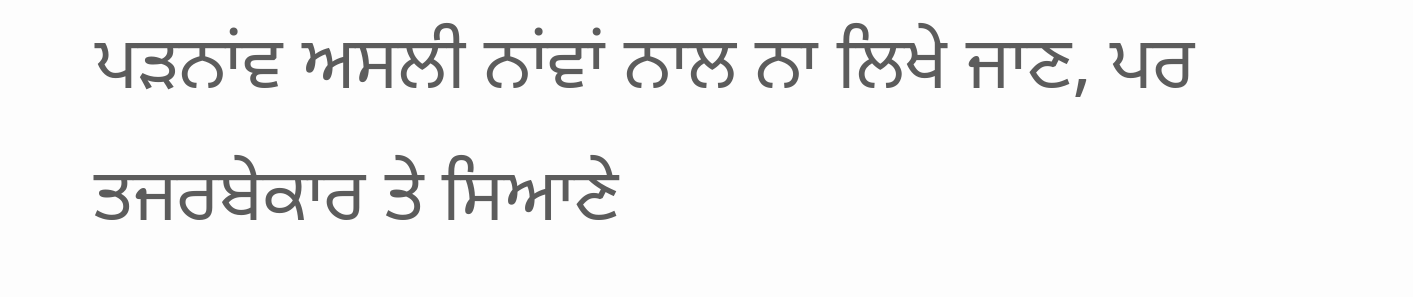ਪੜਨਾਂਵ ਅਸਲੀ ਨਾਂਵਾਂ ਨਾਲ ਨਾ ਲਿਖੇ ਜਾਣ, ਪਰ ਤਜਰਬੇਕਾਰ ਤੇ ਸਿਆਣੇ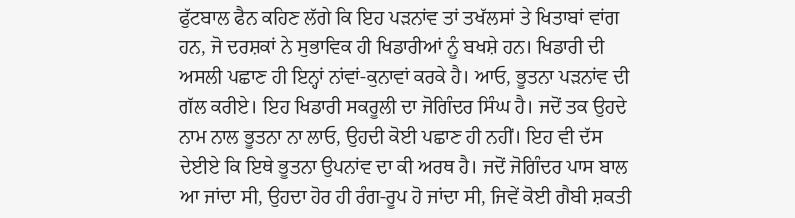ਫੁੱਟਬਾਲ ਫੈਨ ਕਹਿਣ ਲੱਗੇ ਕਿ ਇਹ ਪੜਨਾਂਵ ਤਾਂ ਤਖੱਲਸਾਂ ਤੇ ਖਿਤਾਬਾਂ ਵਾਂਗ ਹਨ, ਜੋ ਦਰਸ਼ਕਾਂ ਨੇ ਸੁਭਾਵਿਕ ਹੀ ਖਿਡਾਰੀਆਂ ਨੂੰ ਬਖਸ਼ੇ ਹਨ। ਖਿਡਾਰੀ ਦੀ ਅਸਲੀ ਪਛਾਣ ਹੀ ਇਨ੍ਹਾਂ ਨਾਂਵਾਂ-ਕੁਨਾਵਾਂ ਕਰਕੇ ਹੈ। ਆਓ, ਭੂਤਨਾ ਪੜਨਾਂਵ ਦੀ ਗੱਲ ਕਰੀਏ। ਇਹ ਖਿਡਾਰੀ ਸਕਰੂਲੀ ਦਾ ਜੋਗਿੰਦਰ ਸਿੰਘ ਹੈ। ਜਦੋਂ ਤਕ ਉਹਦੇ ਨਾਮ ਨਾਲ ਭੂਤਨਾ ਨਾ ਲਾਓ, ਉਹਦੀ ਕੋਈ ਪਛਾਣ ਹੀ ਨਹੀਂ। ਇਹ ਵੀ ਦੱਸ ਦੇਈਏ ਕਿ ਇਥੇ ਭੂਤਨਾ ਉਪਨਾਂਵ ਦਾ ਕੀ ਅਰਥ ਹੈ। ਜਦੋਂ ਜੋਗਿੰਦਰ ਪਾਸ ਬਾਲ ਆ ਜਾਂਦਾ ਸੀ, ਉਹਦਾ ਹੋਰ ਹੀ ਰੰਗ-ਰੂਪ ਹੋ ਜਾਂਦਾ ਸੀ, ਜਿਵੇਂ ਕੋਈ ਗੈਬੀ ਸ਼ਕਤੀ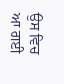ਉਸ ਵਿਚ ਆ ਗਈ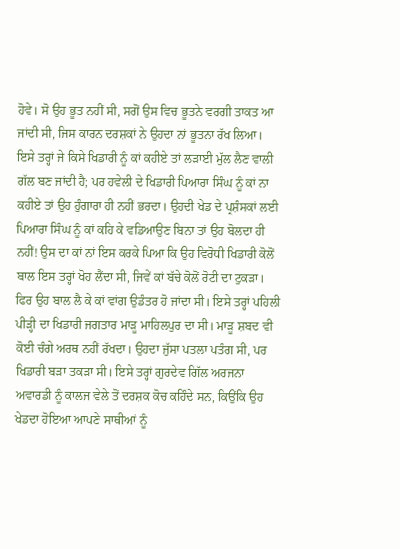ਹੋਵੇ। ਸੋ ਉਹ ਭੂਤ ਨਹੀਂ ਸੀ, ਸਗੋਂ ਉਸ ਵਿਚ ਭੂਤਨੇ ਵਰਗੀ ਤਾਕਤ ਆ ਜਾਂਦੀ ਸੀ, ਜਿਸ ਕਾਰਨ ਦਰਸ਼ਕਾਂ ਨੇ ਉਹਦਾ ਨਾਂ ਭੂਤਨਾ ਰੱਖ ਲਿਆ।
ਇਸੇ ਤਰ੍ਹਾਂ ਜੇ ਕਿਸੇ ਖਿਡਾਰੀ ਨੂੰ ਕਾਂ ਕਹੀਏ ਤਾਂ ਲੜਾਈ ਮੁੱਲ ਲੈਣ ਵਾਲੀ ਗੱਲ ਬਣ ਜਾਂਦੀ ਹੈ; ਪਰ ਹਵੇਲੀ ਦੇ ਖਿਡਾਰੀ ਪਿਆਰਾ ਸਿੰਘ ਨੂੰ ਕਾਂ ਨਾ ਕਹੀਏ ਤਾਂ ਉਹ ਹੁੰਗਾਰਾ ਹੀ ਨਹੀਂ ਭਰਦਾ। ਉਹਦੀ ਖੇਡ ਦੇ ਪ੍ਰਸ਼ੰਸਕਾਂ ਲਈ ਪਿਆਰਾ ਸਿੰਘ ਨੂੰ ਕਾਂ ਕਹਿ ਕੇ ਵਡਿਆਉਣ ਬਿਨਾ ਤਾਂ ਉਹ ਬੋਲਦਾ ਹੀ ਨਹੀਂ! ਉਸ ਦਾ ਕਾਂ ਨਾਂ ਇਸ ਕਰਕੇ ਪਿਆ ਕਿ ਉਹ ਵਿਰੋਧੀ ਖਿਡਾਰੀ ਕੋਲੋਂ ਬਾਲ ਇਸ ਤਰ੍ਹਾਂ ਖੋਹ ਲੈਂਦਾ ਸੀ, ਜਿਵੇਂ ਕਾਂ ਬੱਚੇ ਕੋਲੋਂ ਰੋਟੀ ਦਾ ਟੁਕੜਾ। ਫਿਰ ਉਹ ਬਾਲ ਲੈ ਕੇ ਕਾਂ ਵਾਂਗ ਉਡੰਤਰ ਹੋ ਜਾਂਦਾ ਸੀ। ਇਸੇ ਤਰ੍ਹਾਂ ਪਹਿਲੀ ਪੀੜ੍ਹੀ ਦਾ ਖਿਡਾਰੀ ਜਗਤਾਰ ਮਾੜੂ ਮਾਹਿਲਪੁਰ ਦਾ ਸੀ। ਮਾੜੂ ਸ਼ਬਦ ਵੀ ਕੋਈ ਚੰਗੇ ਅਰਥ ਨਹੀਂ ਰੱਖਦਾ। ਉਹਦਾ ਜੁੱਸਾ ਪਤਲਾ ਪਤੰਗ ਸੀ, ਪਰ ਖਿਡਾਰੀ ਬੜਾ ਤਕੜਾ ਸੀ। ਇਸੇ ਤਰ੍ਹਾਂ ਗੁਰਦੇਵ ਗਿੱਲ ਅਰਜਨਾ ਅਵਾਰਡੀ ਨੂੰ ਕਾਲਜ ਵੇਲੇ ਤੋਂ ਦਰਸ਼ਕ ਕੋਚ ਕਹਿੰਦੇ ਸਨ, ਕਿਉਂਕਿ ਉਹ ਖੇਡਦਾ ਹੋਇਆ ਆਪਣੇ ਸਾਥੀਆਂ ਨੂੰ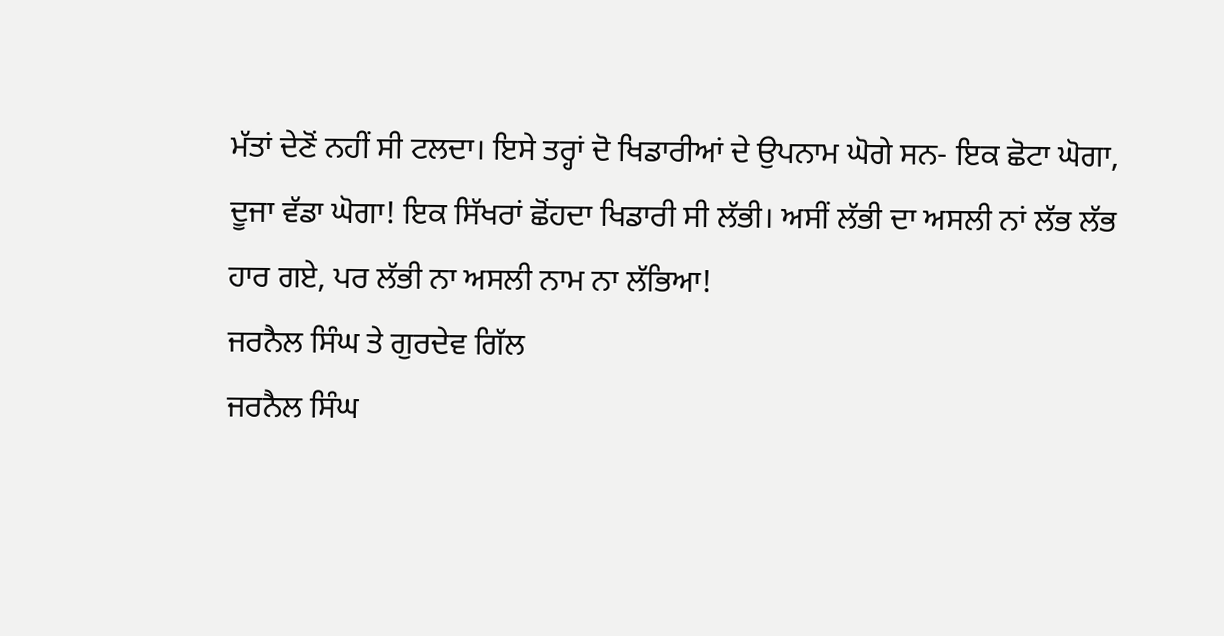ਮੱਤਾਂ ਦੇਣੋਂ ਨਹੀਂ ਸੀ ਟਲਦਾ। ਇਸੇ ਤਰ੍ਹਾਂ ਦੋ ਖਿਡਾਰੀਆਂ ਦੇ ਉਪਨਾਮ ਘੋਗੇ ਸਨ- ਇਕ ਛੋਟਾ ਘੋਗਾ, ਦੂਜਾ ਵੱਡਾ ਘੋਗਾ! ਇਕ ਸਿੱਖਰਾਂ ਛੋਂਹਦਾ ਖਿਡਾਰੀ ਸੀ ਲੱਭੀ। ਅਸੀਂ ਲੱਭੀ ਦਾ ਅਸਲੀ ਨਾਂ ਲੱਭ ਲੱਭ ਹਾਰ ਗਏ, ਪਰ ਲੱਭੀ ਨਾ ਅਸਲੀ ਨਾਮ ਨਾ ਲੱਭਿਆ!
ਜਰਨੈਲ ਸਿੰਘ ਤੇ ਗੁਰਦੇਵ ਗਿੱਲ
ਜਰਨੈਲ ਸਿੰਘ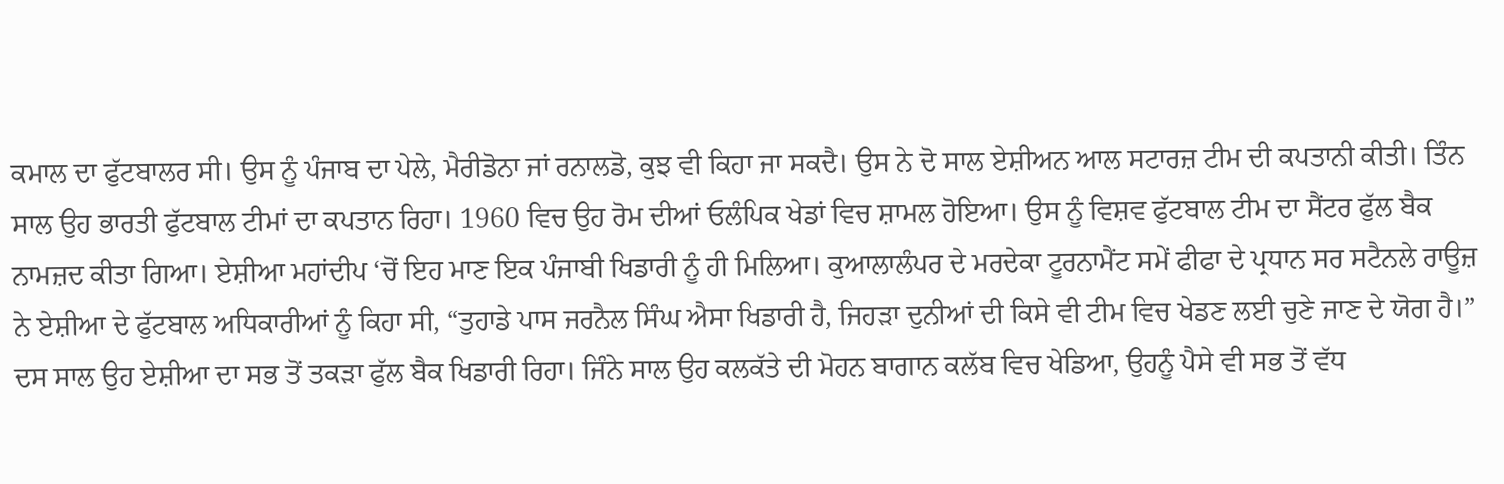ਕਮਾਲ ਦਾ ਫੁੱਟਬਾਲਰ ਸੀ। ਉਸ ਨੂੰ ਪੰਜਾਬ ਦਾ ਪੇਲੇ, ਮੈਰੀਡੋਨਾ ਜਾਂ ਰਨਾਲਡੋ, ਕੁਝ ਵੀ ਕਿਹਾ ਜਾ ਸਕਦੈ। ਉਸ ਨੇ ਦੋ ਸਾਲ ਏਸ਼ੀਅਨ ਆਲ ਸਟਾਰਜ਼ ਟੀਮ ਦੀ ਕਪਤਾਨੀ ਕੀਤੀ। ਤਿੰਨ ਸਾਲ ਉਹ ਭਾਰਤੀ ਫੁੱਟਬਾਲ ਟੀਮਾਂ ਦਾ ਕਪਤਾਨ ਰਿਹਾ। 1960 ਵਿਚ ਉਹ ਰੋਮ ਦੀਆਂ ਓਲੰਪਿਕ ਖੇਡਾਂ ਵਿਚ ਸ਼ਾਮਲ ਹੋਇਆ। ਉਸ ਨੂੰ ਵਿਸ਼ਵ ਫੁੱਟਬਾਲ ਟੀਮ ਦਾ ਸੈਂਟਰ ਫੁੱਲ ਬੈਕ ਨਾਮਜ਼ਦ ਕੀਤਾ ਗਿਆ। ਏਸ਼ੀਆ ਮਹਾਂਦੀਪ ‘ਚੋਂ ਇਹ ਮਾਣ ਇਕ ਪੰਜਾਬੀ ਖਿਡਾਰੀ ਨੂੰ ਹੀ ਮਿਲਿਆ। ਕੁਆਲਾਲੰਪਰ ਦੇ ਮਰਦੇਕਾ ਟੂਰਨਾਮੈਂਟ ਸਮੇਂ ਫੀਫਾ ਦੇ ਪ੍ਰਧਾਨ ਸਰ ਸਟੈਨਲੇ ਰਾਊਜ਼ ਨੇ ਏਸ਼ੀਆ ਦੇ ਫੁੱਟਬਾਲ ਅਧਿਕਾਰੀਆਂ ਨੂੰ ਕਿਹਾ ਸੀ, “ਤੁਹਾਡੇ ਪਾਸ ਜਰਨੈਲ ਸਿੰਘ ਐਸਾ ਖਿਡਾਰੀ ਹੈ, ਜਿਹੜਾ ਦੁਨੀਆਂ ਦੀ ਕਿਸੇ ਵੀ ਟੀਮ ਵਿਚ ਖੇਡਣ ਲਈ ਚੁਣੇ ਜਾਣ ਦੇ ਯੋਗ ਹੈ।”
ਦਸ ਸਾਲ ਉਹ ਏਸ਼ੀਆ ਦਾ ਸਭ ਤੋਂ ਤਕੜਾ ਫੁੱਲ ਬੈਕ ਖਿਡਾਰੀ ਰਿਹਾ। ਜਿੰਨੇ ਸਾਲ ਉਹ ਕਲਕੱਤੇ ਦੀ ਮੋਹਨ ਬਾਗਾਨ ਕਲੱਬ ਵਿਚ ਖੇਡਿਆ, ਉਹਨੂੰ ਪੈਸੇ ਵੀ ਸਭ ਤੋਂ ਵੱਧ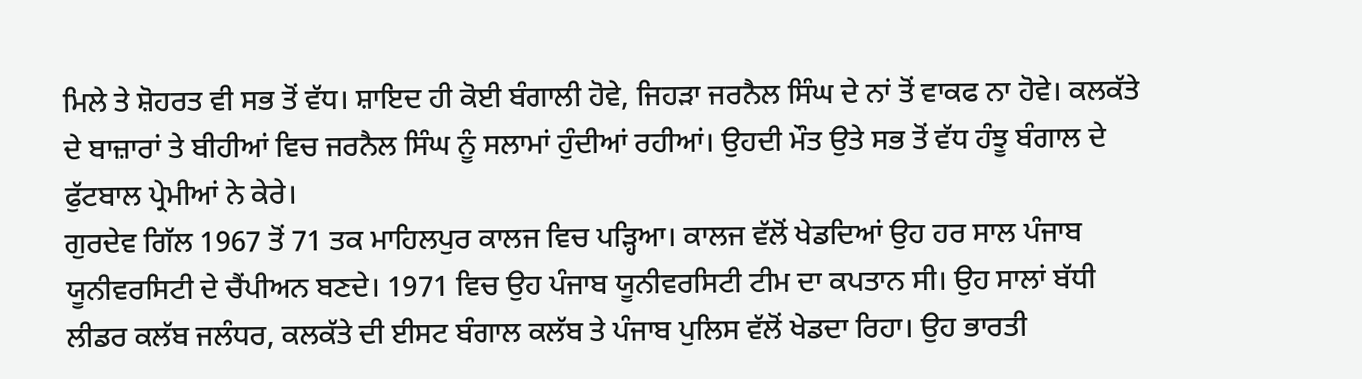ਮਿਲੇ ਤੇ ਸ਼ੋਹਰਤ ਵੀ ਸਭ ਤੋਂ ਵੱਧ। ਸ਼ਾਇਦ ਹੀ ਕੋਈ ਬੰਗਾਲੀ ਹੋਵੇ, ਜਿਹੜਾ ਜਰਨੈਲ ਸਿੰਘ ਦੇ ਨਾਂ ਤੋਂ ਵਾਕਫ ਨਾ ਹੋਵੇ। ਕਲਕੱਤੇ ਦੇ ਬਾਜ਼ਾਰਾਂ ਤੇ ਬੀਹੀਆਂ ਵਿਚ ਜਰਨੈਲ ਸਿੰਘ ਨੂੰ ਸਲਾਮਾਂ ਹੁੰਦੀਆਂ ਰਹੀਆਂ। ਉਹਦੀ ਮੌਤ ਉਤੇ ਸਭ ਤੋਂ ਵੱਧ ਹੰਝੂ ਬੰਗਾਲ ਦੇ ਫੁੱਟਬਾਲ ਪ੍ਰੇਮੀਆਂ ਨੇ ਕੇਰੇ।
ਗੁਰਦੇਵ ਗਿੱਲ 1967 ਤੋਂ 71 ਤਕ ਮਾਹਿਲਪੁਰ ਕਾਲਜ ਵਿਚ ਪੜ੍ਹਿਆ। ਕਾਲਜ ਵੱਲੋਂ ਖੇਡਦਿਆਂ ਉਹ ਹਰ ਸਾਲ ਪੰਜਾਬ ਯੂਨੀਵਰਸਿਟੀ ਦੇ ਚੈਂਪੀਅਨ ਬਣਦੇ। 1971 ਵਿਚ ਉਹ ਪੰਜਾਬ ਯੂਨੀਵਰਸਿਟੀ ਟੀਮ ਦਾ ਕਪਤਾਨ ਸੀ। ਉਹ ਸਾਲਾਂ ਬੱਧੀ ਲੀਡਰ ਕਲੱਬ ਜਲੰਧਰ, ਕਲਕੱਤੇ ਦੀ ਈਸਟ ਬੰਗਾਲ ਕਲੱਬ ਤੇ ਪੰਜਾਬ ਪੁਲਿਸ ਵੱਲੋਂ ਖੇਡਦਾ ਰਿਹਾ। ਉਹ ਭਾਰਤੀ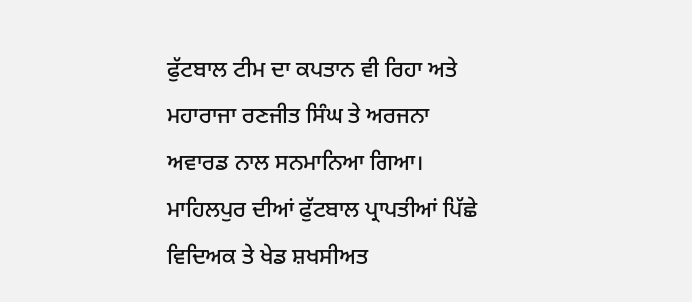ਫੁੱਟਬਾਲ ਟੀਮ ਦਾ ਕਪਤਾਨ ਵੀ ਰਿਹਾ ਅਤੇ ਮਹਾਰਾਜਾ ਰਣਜੀਤ ਸਿੰਘ ਤੇ ਅਰਜਨਾ ਅਵਾਰਡ ਨਾਲ ਸਨਮਾਨਿਆ ਗਿਆ। ਮਾਹਿਲਪੁਰ ਦੀਆਂ ਫੁੱਟਬਾਲ ਪ੍ਰਾਪਤੀਆਂ ਪਿੱਛੇ ਵਿਦਿਅਕ ਤੇ ਖੇਡ ਸ਼ਖਸੀਅਤ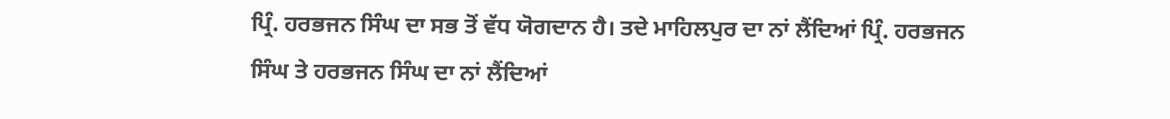ਪ੍ਰਿੰ. ਹਰਭਜਨ ਸਿੰਘ ਦਾ ਸਭ ਤੋਂ ਵੱਧ ਯੋਗਦਾਨ ਹੈ। ਤਦੇ ਮਾਹਿਲਪੁਰ ਦਾ ਨਾਂ ਲੈਂਦਿਆਂ ਪ੍ਰਿੰ. ਹਰਭਜਨ ਸਿੰਘ ਤੇ ਹਰਭਜਨ ਸਿੰਘ ਦਾ ਨਾਂ ਲੈਂਦਿਆਂ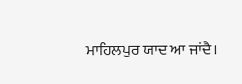ਮਾਹਿਲਪੁਰ ਯਾਦ ਆ ਜਾਂਦੈ।